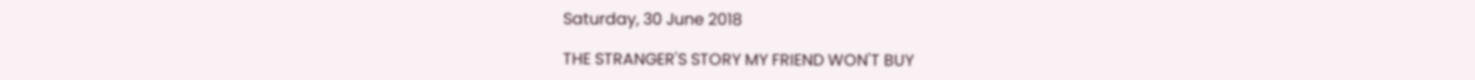Saturday, 30 June 2018

THE STRANGER'S STORY MY FRIEND WON'T BUY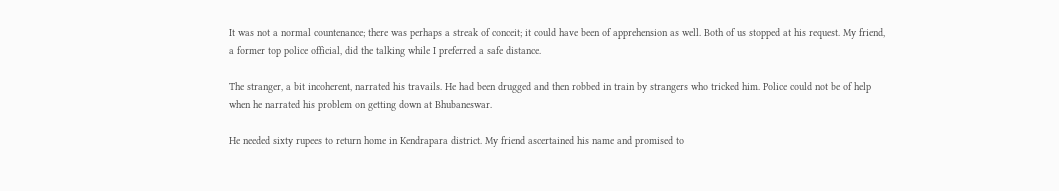It was not a normal countenance; there was perhaps a streak of conceit; it could have been of apprehension as well. Both of us stopped at his request. My friend, a former top police official, did the talking while I preferred a safe distance.

The stranger, a bit incoherent, narrated his travails. He had been drugged and then robbed in train by strangers who tricked him. Police could not be of help when he narrated his problem on getting down at Bhubaneswar.

He needed sixty rupees to return home in Kendrapara district. My friend ascertained his name and promised to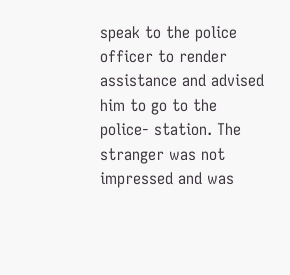speak to the police officer to render assistance and advised him to go to the police- station. The stranger was not impressed and was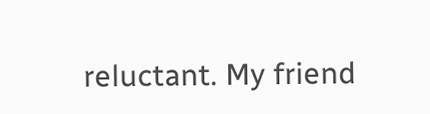reluctant. My friend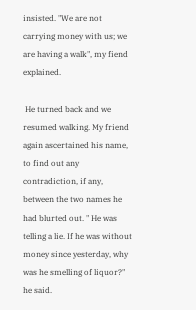insisted. "We are not carrying money with us; we are having a walk", my fiend explained.

 He turned back and we resumed walking. My friend again ascertained his name, to find out any contradiction, if any, between the two names he had blurted out. " He was telling a lie. If he was without money since yesterday, why was he smelling of liquor?" he said.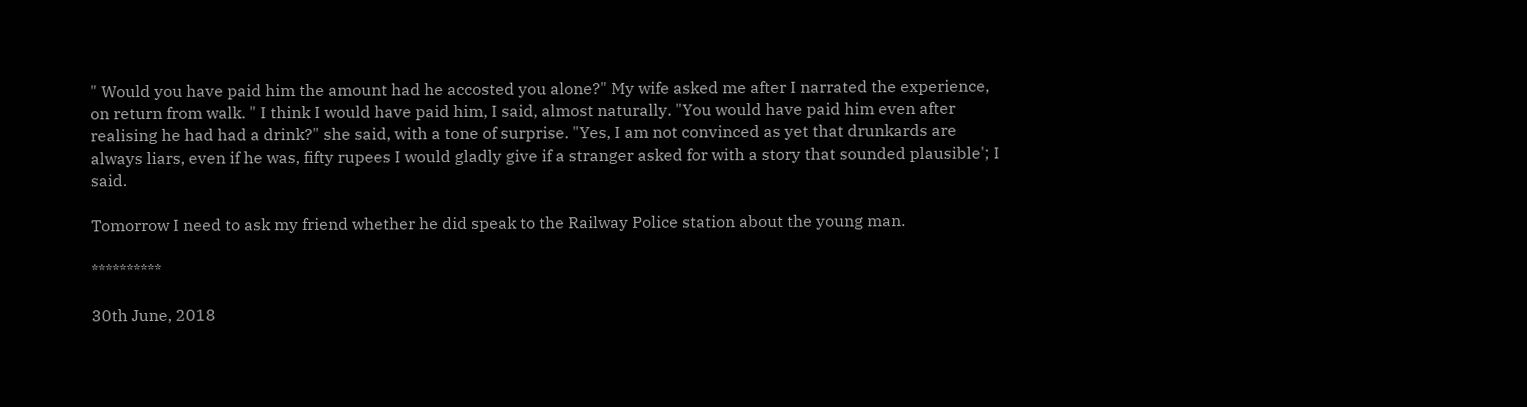" Would you have paid him the amount had he accosted you alone?" My wife asked me after I narrated the experience, on return from walk. " I think I would have paid him, I said, almost naturally. "You would have paid him even after realising he had had a drink?" she said, with a tone of surprise. "Yes, I am not convinced as yet that drunkards are always liars, even if he was, fifty rupees I would gladly give if a stranger asked for with a story that sounded plausible'; I said.

Tomorrow I need to ask my friend whether he did speak to the Railway Police station about the young man.

**********

30th June, 2018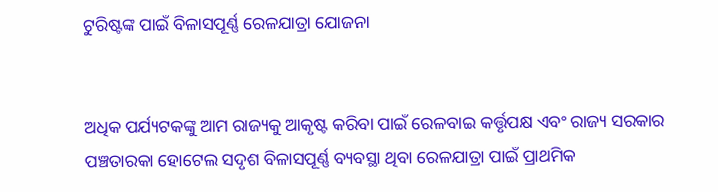ଟୁରିଷ୍ଟଙ୍କ ପାଇଁ ବିଳାସପୂର୍ଣ୍ଣ ରେଳଯାତ୍ରା ଯୋଜନା


ଅଧିକ ପର୍ଯ୍ୟଟକଙ୍କୁ ଆମ ରାଜ୍ୟକୁ ଆକୃଷ୍ଟ କରିବା ପାଇଁ ରେଳବାଇ କର୍ତ୍ତୃପକ୍ଷ ଏବଂ ରାଜ୍ୟ ସରକାର ପଞ୍ଚତାରକା ହୋଟେଲ ସଦୃଶ ବିଳାସପୂର୍ଣ୍ଣ ବ୍ୟବସ୍ଥା ଥିବା ରେଳଯାତ୍ରା ପାଇଁ ପ୍ରାଥମିକ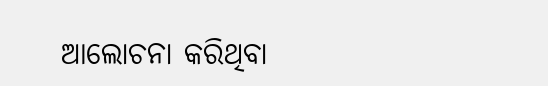ଆଲୋଚନା କରିଥିବା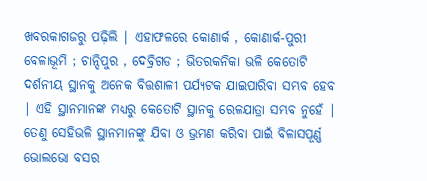ଖବରକାଗଜରୁ ପଢ଼ିଲି | ଏହାଫଳରେ କୋଣାର୍କ , କୋଣାର୍କ-ପୁରୀ ବେଳାଭୂମି ; ଚାନ୍ଦିପୁର , ଦେବ୍ରିଗଡ ; ଭିତରକନିକା ଭଳି କେତୋଟି ଦର୍ଶନୀୟ ସ୍ଥାନକୁ ଅନେକ ବିତ୍ତଶାଳୀ ପର୍ଯ୍ୟଟକ ଯାଇପାରିବା ସମ୍ଭବ ହେବ | ଏହି ସ୍ଥାନମାନଙ୍କ ମଧ୍ୟରୁ କେତୋଟି ସ୍ଥାନକୁ ରେଳଯାତ୍ରା ସମ୍ଭବ ନୁହେଁ | ତେଣୁ ସେହିଭଳି ସ୍ଥାନମାନଙ୍କୁ ଯିବା ଓ ଭ୍ରମଣ କରିବା ପାଇଁ ବିଳାସପୂର୍ଣ୍ଣ ଭୋଲଭୋ ବସର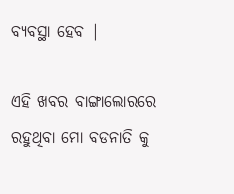ବ୍ୟବସ୍ଥା ହେବ |

ଏହି ଖବର ବାଙ୍ଗାଲୋରରେ ରହୁଥିବା ମୋ ବଡନାତି କୁ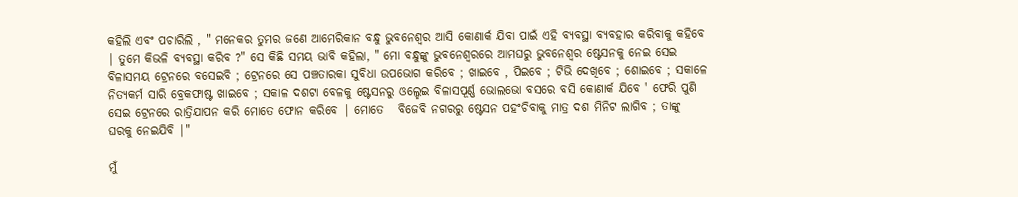କହିଲି ଏବଂ ପଚାରିଲି , " ମନେକର ତୁମର ଜଣେ ଆମେରିକାନ ବନ୍ଧୁ ଭୁବନେଶ୍ୱର ଆସି କୋଣାର୍କ ଯିବା ପାଇଁ ଏହି ବ୍ୟବସ୍ଥା ବ୍ୟବହାର କରିବାକୁ କହିବେ | ତୁମେ କିଭଳି ବ୍ୟବସ୍ଥା କରିବ ?" ସେ କିଛି ସମୟ ଭାବି କହିଲା, " ମୋ ବନ୍ଧୁଙ୍କୁ ଭୁବନେଶ୍ବରରେ ଆମଘରୁ ଭୁବନେଶ୍ୱର ଷ୍ଟେସନକୁ ନେଇ ସେଇ ବିଳାସମୟ ଟ୍ରେନରେ ବସେଇବି ; ଟ୍ରେନରେ ସେ ପଞ୍ଚତାରକା ସୁବିଧା ଉପଭୋଗ କରିବେ ; ଖାଇବେ , ପିଇବେ ; ଟିଭି ଦେଖିବେ ; ଶୋଇବେ ; ସକାଳେ ନିତ୍ୟକର୍ମ ସାରି ବ୍ରେକଫାଷ୍ଟ ଖାଇବେ ; ସକାଳ ଦଶଟା ବେଳକୁ ଷ୍ଟେସନରୁ ଓଲ୍ହେଇ ବିଳାସପୂର୍ଣ୍ଣ ଭୋଲଭୋ ବସରେ ବସି କୋଣାର୍କ ଯିବେ ' ଫେରି ପୁଣି ସେଇ ଟ୍ରେନରେ ରାତ୍ରିଯାପନ କରି ମୋତେ ଫୋନ କରିବେ | ମୋତେ   ବିଜେବି ନଗରରୁ ଷ୍ଟେସନ ପହଂଚିବାକୁ ମାତ୍ର ଦଶ ମିନିଟ ଲାଗିବ ; ତାଙ୍କୁ ଘରକୁ ନେଇଯିବି |"

ମୁଁ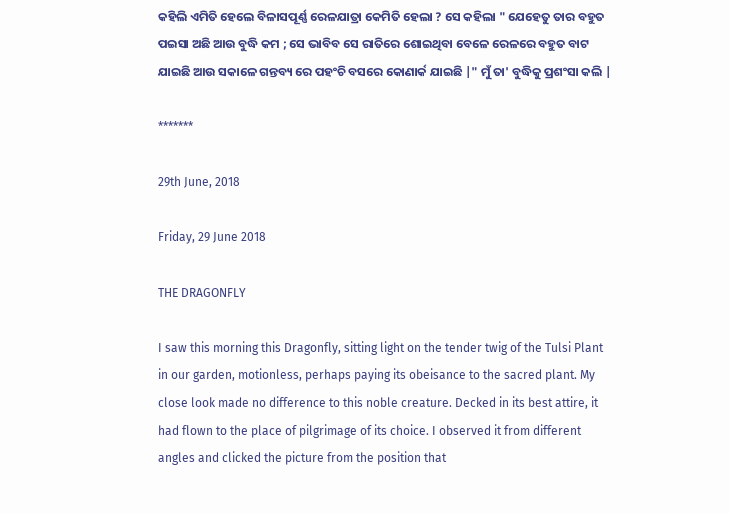କହିଲି ଏମିତି ହେଲେ ବିଳାସପୂର୍ଣ୍ଣ ରେଳଯାତ୍ରା କେମିତି ହେଲା ? ସେ କହିଲା " ଯେହେତୁ ତାର ବହୁତ ପଇସା ଅଛି ଆଉ ବୁଦ୍ଧି କମ ; ସେ ଭାବିବ ସେ ରାତିରେ ଶୋଇଥିବା ବେଳେ ରେଳରେ ବହୁତ ବାଟ ଯାଇଛି ଆଉ ସକାଳେ ଗନ୍ତବ୍ୟ ରେ ପହଂଚି ବସରେ କୋଣାର୍କ ଯାଇଛି |" ମୁଁ ତା' ବୁଦ୍ଧିକୁ ପ୍ରଶଂସା କଲି |

*******

29th June, 2018

Friday, 29 June 2018

THE DRAGONFLY

I saw this morning this Dragonfly, sitting light on the tender twig of the Tulsi Plant in our garden, motionless, perhaps paying its obeisance to the sacred plant. My close look made no difference to this noble creature. Decked in its best attire, it had flown to the place of pilgrimage of its choice. I observed it from different angles and clicked the picture from the position that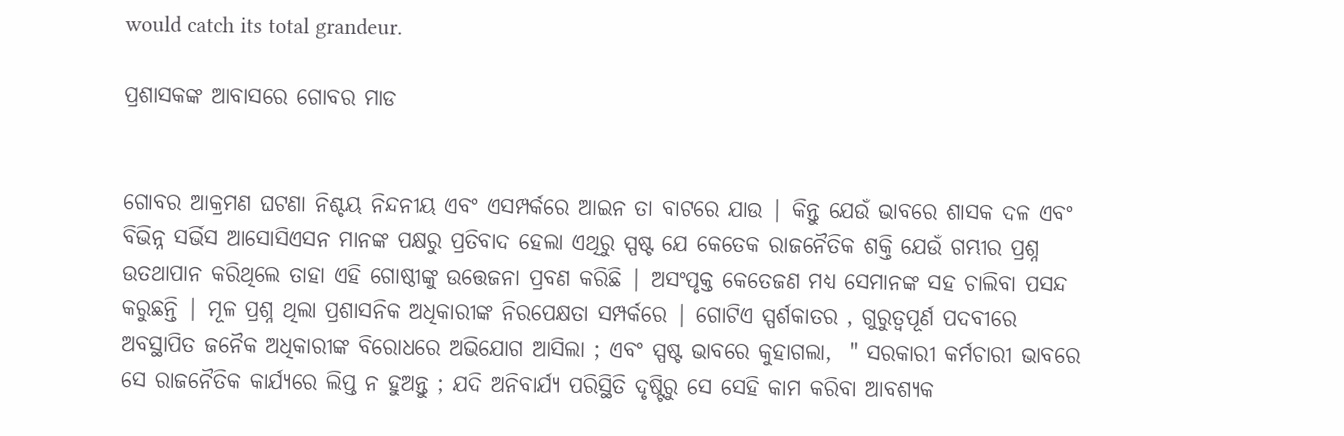would catch its total grandeur.

ପ୍ରଶାସକଙ୍କ ଆବାସରେ ଗୋବର ମାଡ


ଗୋବର ଆକ୍ରମଣ ଘଟଣା ନିଶ୍ଚୟ ନିନ୍ଦନୀୟ ଏବଂ ଏସମ୍ପର୍କରେ ଆଇନ ତା ବାଟରେ ଯାଉ | କିନ୍ତୁ ଯେଉଁ ଭାବରେ ଶାସକ ଦଳ ଏବଂ ବିଭିନ୍ନ ସର୍ଭିସ ଆସୋସିଏସନ ମାନଙ୍କ ପକ୍ଷରୁ ପ୍ରତିବାଦ ହେଲା ଏଥିରୁ ସ୍ପଷ୍ଟ ଯେ କେତେକ ରାଜନୈତିକ ଶକ୍ତି ଯେଉଁ ଗମ୍ଭୀର ପ୍ରଶ୍ନ ଉତଥାପାନ କରିଥିଲେ ତାହା ଏହି ଗୋଷ୍ଠୀଙ୍କୁ ଉତ୍ତେଜନା ପ୍ରବଣ କରିଛି | ଅସଂପୃକ୍ତ କେତେଜଣ ମଧ୍ୟ ସେମାନଙ୍କ ସହ ଚାଲିବା ପସନ୍ଦ କରୁଛନ୍ତି | ମୂଳ ପ୍ରଶ୍ନ ଥିଲା ପ୍ରଶାସନିକ ଅଧିକାରୀଙ୍କ ନିରପେକ୍ଷତା ସମ୍ପର୍କରେ | ଗୋଟିଏ ସ୍ପର୍ଶକାତର , ଗୁରୁତ୍ୱପୂର୍ଣ ପଦବୀରେ ଅବସ୍ଥାପିତ ଜନୈକ ଅଧିକାରୀଙ୍କ ବିରୋଧରେ ଅଭିଯୋଗ ଆସିଲା ; ଏବଂ ସ୍ପଷ୍ଟ ଭାବରେ କୁହାଗଲା,  " ସରକାରୀ କର୍ମଚାରୀ ଭାବରେ ସେ ରାଜନୈତିକ କାର୍ଯ୍ୟରେ ଲିପ୍ତ ନ ହୁଅନ୍ତୁ ; ଯଦି ଅନିବାର୍ଯ୍ୟ ପରିସ୍ଥିତି ଦୃଷ୍ଟିରୁ ସେ ସେହି କାମ କରିବା ଆବଶ୍ୟକ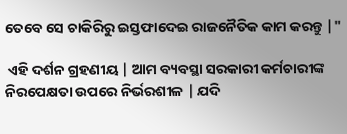ତେବେ ସେ ଚାକିରିରୁ ଇସ୍ତଫାଦେଇ ରାଜନୈତିକ କାମ କରନ୍ତୁ |"

 ଏହି ଦର୍ଶନ ଗ୍ରହଣୀୟ | ଆମ ବ୍ୟବସ୍ଥା ସରକାରୀ କର୍ମଚାରୀଙ୍କ ନିରପେକ୍ଷତା ଉପରେ ନିର୍ଭରଶୀଳ | ଯଦି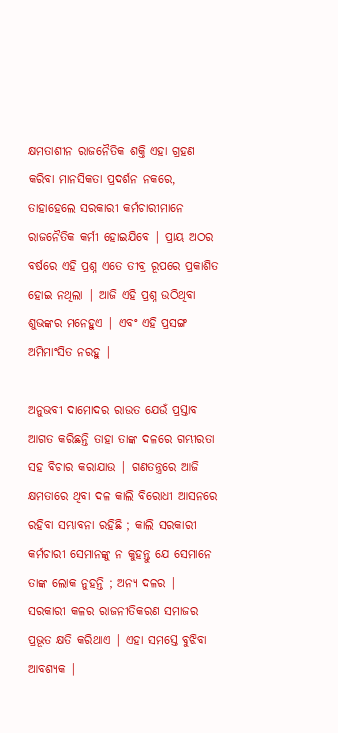କ୍ଷମତାଶୀନ ରାଜନୈତିକ ଶକ୍ତି ଏହା ଗ୍ରହଣ କରିବା ମାନସିକତା ପ୍ରଦର୍ଶନ ନକରେ, ତାହାହେଲେ ସରକାରୀ କର୍ମଚାରୀମାନେ ରାଜନୈତିକ କର୍ମୀ ହୋଇଯିବେ | ପ୍ରାୟ ଅଠର ବର୍ଷରେ ଏହି ପ୍ରଶ୍ନ ଏତେ ତୀବ୍ର ରୂପରେ ପ୍ରକାଶିତ ହୋଇ ନଥିଲା | ଆଜି ଏହି ପ୍ରଶ୍ନ ଉଠିଥିବା ଶୁଭଙ୍କର ମନେହୁଏ | ଏବଂ ଏହି ପ୍ରସଙ୍ଗ ଅମିମାଂସିତ ନରହୁ |

ଅନୁଭବୀ ଦାମୋଦର ରାଉତ ଯେଉଁ ପ୍ରସ୍ତାବ ଆଗତ କରିଛନ୍ତି ତାହା ତାଙ୍କ ଦଳରେ ଗମ୍ଭୀରତା ସହ ବିଚାର କରାଯାଉ | ଗଣତନ୍ତ୍ରରେ ଆଜି କ୍ଷମତାରେ ଥିବା ଦଳ କାଲି ବିରୋଧୀ ଆସନରେ ରହିବା ସମ୍ଭାବନା ରହିଛି ; କାଲି ସରକାରୀ କର୍ମଚାରୀ ସେମାନଙ୍କୁ ନ କୁହନ୍ତୁ ଯେ ସେମାନେ ତାଙ୍କ ଲୋକ ନୁହନ୍ତି ; ଅନ୍ୟ ଦଳର | ସରକାରୀ କଳର ରାଜନୀତିକରଣ ସମାଜର ପ୍ରଭୂତ କ୍ଷତି କରିଥାଏ | ଏହା ସମସ୍ତେ ବୁଝିବା ଆବଶ୍ୟକ |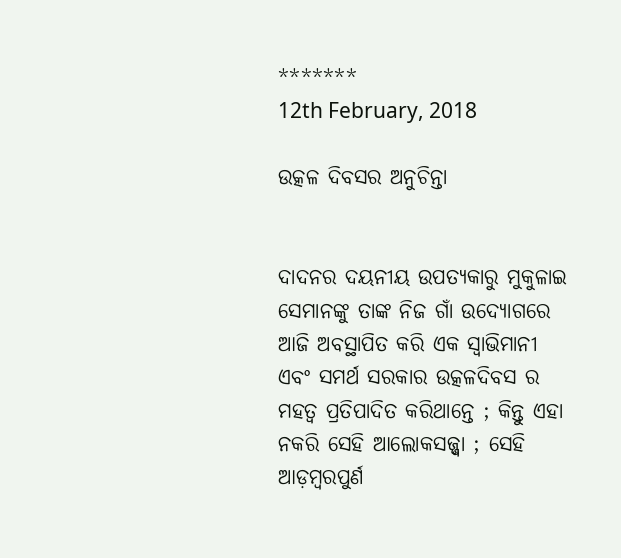*******
12th February, 2018

ଉତ୍କଳ ଦିବସର ଅନୁଚିନ୍ତା


ଦାଦନର ଦୟନୀୟ ଉପତ୍ୟକାରୁ ମୁକୁଳାଇ ସେମାନଙ୍କୁ ତାଙ୍କ ନିଜ ଗାଁ ଉଦ୍ୟୋଗରେ ଆଜି ଅବସ୍ଥାପିତ କରି ଏକ ସ୍ବାଭିମାନୀ ଏବଂ ସମର୍ଥ ସରକାର ଉତ୍କଳଦିବସ ର ମହତ୍ୱ ପ୍ରତିପାଦିତ କରିଥାନ୍ତେ ; କିନ୍ତୁ ଏହା ନକରି ସେହି ଆଲୋକସଜ୍ଜ୍ୱା ; ସେହି ଆଡ଼ମ୍ବରପୁର୍ଣ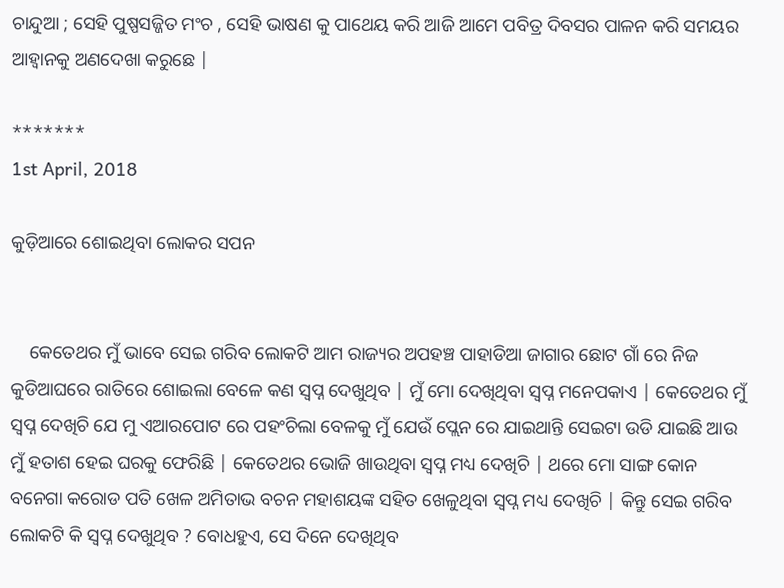ଚାନ୍ଦୁଆ ; ସେହି ପୁଷ୍ପସଜ୍ଜିତ ମଂଚ , ସେହି ଭାଷଣ କୁ ପାଥେୟ କରି ଆଜି ଆମେ ପବିତ୍ର ଦିବସର ପାଳନ କରି ସମୟର ଆହ୍ବାନକୁ ଅଣଦେଖା କରୁଛେ |

*******
1st April, 2018

କୁଡ଼ିଆରେ ଶୋଇଥିବା ଲୋକର ସପନ


    କେତେଥର ମୁଁ ଭାବେ ସେଇ ଗରିବ ଲୋକଟି ଆମ ରାଜ୍ୟର ଅପହଞ୍ଚ ପାହାଡିଆ ଜାଗାର ଛୋଟ ଗାଁ ରେ ନିଜ କୁଡିଆଘରେ ରାତିରେ ଶୋଇଲା ବେଳେ କଣ ସ୍ବପ୍ନ ଦେଖୁଥିବ | ମୁଁ ମୋ ଦେଖିଥିବା ସ୍ବପ୍ନ ମନେପକାଏ | କେତେଥର ମୁଁ ସ୍ବପ୍ନ ଦେଖିଚି ଯେ ମୁ ଏଆରପୋଟ ରେ ପହଂଚିଲା ବେଳକୁ ମୁଁ ଯେଉଁ ପ୍ଲେନ ରେ ଯାଇଥାନ୍ତି ସେଇଟା ଉଡି ଯାଇଛି ଆଉ ମୁଁ ହତାଶ ହେଇ ଘରକୁ ଫେରିଛି | କେତେଥର ଭୋଜି ଖାଉଥିବା ସ୍ବପ୍ନ ମଧ୍ୟ ଦେଖିଚି | ଥରେ ମୋ ସାଙ୍ଗ କୋନ ବନେଗା କରୋଡ ପତି ଖେଳ ଅମିତାଭ ବଚନ ମହାଶୟଙ୍କ ସହିତ ଖେଳୁଥିବା ସ୍ବପ୍ନ ମଧ୍ୟ ଦେଖିଚି | କିନ୍ତୁ ସେଇ ଗରିବ ଲୋକଟି କି ସ୍ବପ୍ନ ଦେଖୁଥିବ ? ବୋଧହୁଏ, ସେ ଦିନେ ଦେଖିଥିବ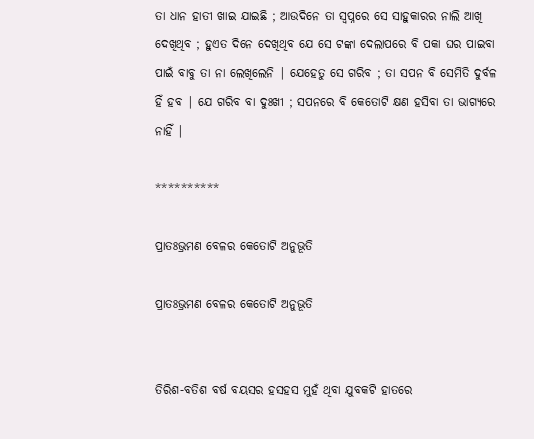ତା ଧାନ ହାତୀ ଖାଇ ଯାଇଛି ; ଆଉଦିନେ ତା ସ୍ୱପ୍ନରେ ସେ ସାହୁକାରର ନାଲି ଆଖି ଦେଖିଥିବ ; ହୁଏତ ଦିନେ ଦେଖିଥିବ ଯେ ସେ ଟଙ୍କା ଦେଲାପରେ ବି ପକା ଘର ପାଇବା ପାଇଁ ବାବୁ ତା ନା ଲେଖିଲେନି | ଯେହେତୁ ସେ ଗରିବ ; ତା ସପନ ବି ସେମିତି ଦୁର୍ବଳ ହିଁ ହବ | ଯେ ଗରିବ ବା ଦୁଃଖୀ ; ସପନରେ ବି କେତୋଟି କ୍ଷଣ ହସିବା ତା ଭାଗ୍ୟରେ ନାହିଁ |

**********

ପ୍ରାତଃଭ୍ରମଣ ବେଳର କେତୋଟି ଅନୁଭୂତି

ପ୍ରାତଃଭ୍ରମଣ ବେଳର କେତୋଟି ଅନୁଭୂତି


ତିରିଶ-ବତିଶ ବର୍ଷ ବୟସର ହସହସ ମୁହଁ ଥିବା ଯୁବକଟି ହାତରେ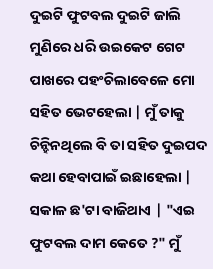ଦୁଇଟି ଫୁଟବଲ ଦୁଇଟି ଜାଲି ମୁଣିରେ ଧରି ଉଇକେଟ ଗେଟ ପାଖରେ ପହଂଚିଲାବେଳେ ମୋ ସହିତ ଭେଟହେଲା | ମୁଁ ତାକୁ ଚିନ୍ହିନଥିଲେ ବି ତା ସହିତ ଦୁଇପଦ କଥା ହେବାପାଇଁ ଇଛାହେଲା | ସକାଳ ଛ'ଟା ବାଜିଥାଏ | "ଏଇ ଫୁଟବଲ ଦାମ କେତେ ?" ମୁଁ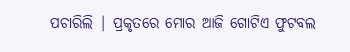ପଚାରିଲି | ପ୍ରକୃତରେ ମୋର ଆଜି ଗୋଟିଏ ଫୁଟବଲ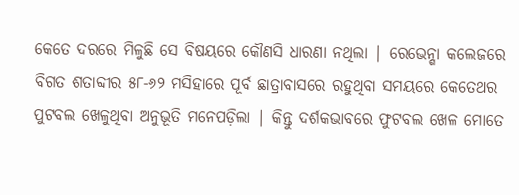କେତେ ଦରରେ ମିଳୁଛି ସେ ବିଷୟରେ କୌଣସି ଧାରଣା ନଥିଲା | ରେଭେନ୍ଶା କଲେଜରେ ବିଗତ ଶତାବ୍ଦୀର ୫୮-୬୨ ମସିହାରେ ପୂର୍ବ ଛାତ୍ରାବାସରେ ରହୁଥିବା ସମୟରେ କେତେଥର ପୁଟବଲ ଖେଳୁଥିବା ଅନୁଭୂତି ମନେପଡ଼ିଲା | କିନ୍ତୁ ଦର୍ଶକଭାବରେ ଫୁଟବଲ ଖେଳ ମୋତେ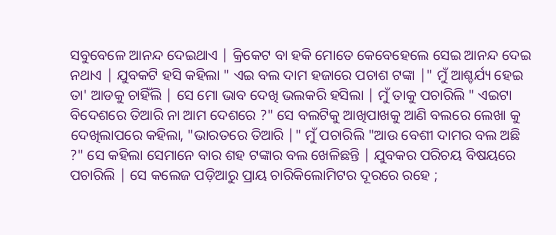ସବୁବେଳେ ଆନନ୍ଦ ଦେଇଥାଏ | କ୍ରିକେଟ ବା ହକି ମୋତେ କେବେହେଲେ ସେଇ ଆନନ୍ଦ ଦେଇ ନଥାଏ | ଯୁବକଟି ହସି କହିଲା " ଏଇ ବଲ ଦାମ ହଜାରେ ପଚାଶ ଟଙ୍କା |" ମୁଁ ଆଶ୍ଚର୍ଯ୍ୟ ହେଇ ତା' ଆଡକୁ ଚାହିଁଲି | ସେ ମୋ ଭାବ ଦେଖି ଭଲକରି ହସିଲା | ମୁଁ ତାକୁ ପଚାରିଲି " ଏଇଟା ବିଦେଶରେ ତିଆରି ନା ଆମ ଦେଶରେ ?" ସେ ବଲଟିକୁ ଆଖିପାଖକୁ ଆଣି ବଲରେ ଲେଖା କୁ ଦେଖିଲାପରେ କହିଲା, "ଭାରତରେ ତିଆରି |" ମୁଁ ପଚାରିଲି "ଆଉ ବେଶୀ ଦାମର ବଲ ଅଛି ?" ସେ କହିଲା ସେମାନେ ବାର ଶହ ଟଙ୍କାର ବଲ ଖେଳିଛନ୍ତି | ଯୁବକର ପରିଚୟ ବିଷୟରେ ପଚାରିଲି | ସେ କଲେଜ ପଡ଼ିଆରୁ ପ୍ରାୟ ଚାରିକିଲୋମିଟର ଦୂରରେ ରହେ ;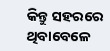କିନ୍ତୁ ସହରରେ ଥିବାବେଳେ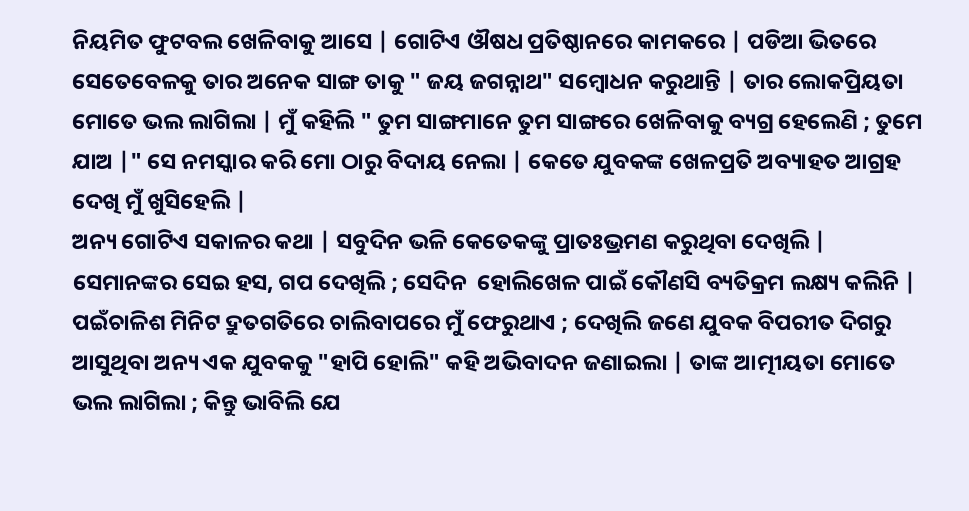ନିୟମିତ ଫୁଟବଲ ଖେଳିବାକୁ ଆସେ | ଗୋଟିଏ ଔଷଧ ପ୍ରତିଷ୍ଠାନରେ କାମକରେ | ପଡିଆ ଭିତରେ ସେତେବେଳକୁ ତାର ଅନେକ ସାଙ୍ଗ ତାକୁ " ଜୟ ଜଗନ୍ନାଥ" ସମ୍ବୋଧନ କରୁଥାନ୍ତି | ତାର ଲୋକପ୍ରିୟତା ମୋତେ ଭଲ ଲାଗିଲା | ମୁଁ କହିଲି " ତୁମ ସାଙ୍ଗମାନେ ତୁମ ସାଙ୍ଗରେ ଖେଳିବାକୁ ବ୍ୟଗ୍ର ହେଲେଣି ; ତୁମେ ଯାଅ |" ସେ ନମସ୍କାର କରି ମୋ ଠାରୁ ବିଦାୟ ନେଲା | କେତେ ଯୁବକଙ୍କ ଖେଳପ୍ରତି ଅବ୍ୟାହତ ଆଗ୍ରହ ଦେଖି ମୁଁ ଖୁସିହେଲି |
ଅନ୍ୟ ଗୋଟିଏ ସକାଳର କଥା | ସବୁଦିନ ଭଳି କେତେକଙ୍କୁ ପ୍ରାତଃଭ୍ରମଣ କରୁଥିବା ଦେଖିଲି | ସେମାନଙ୍କର ସେଇ ହସ, ଗପ ଦେଖିଲି ; ସେଦିନ  ହୋଲିଖେଳ ପାଇଁ କୌଣସି ବ୍ୟତିକ୍ରମ ଲକ୍ଷ୍ୟ କଲିନି | ପଇଁଚାଳିଶ ମିନିଟ ଦ୍ରୁତଗତିରେ ଚାଲିବାପରେ ମୁଁ ଫେରୁଥାଏ ; ଦେଖିଲି ଜଣେ ଯୁବକ ବିପରୀତ ଦିଗରୁ ଆସୁଥିବା ଅନ୍ୟ ଏକ ଯୁବକକୁ "ହାପି ହୋଲି" କହି ଅଭିବାଦନ ଜଣାଇଲା | ତାଙ୍କ ଆତ୍ମୀୟତା ମୋତେ ଭଲ ଲାଗିଲା ; କିନ୍ତୁ ଭାବିଲି ଯେ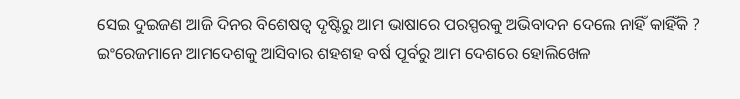ସେଇ ଦୁଇଜଣ ଆଜି ଦିନର ବିଶେଷତ୍ୱ ଦୃଷ୍ଟିରୁ ଆମ ଭାଷାରେ ପରସ୍ପରକୁ ଅଭିବାଦନ ଦେଲେ ନାହିଁ କାହିଁକି ? ଇଂରେଜମାନେ ଆମଦେଶକୁ ଆସିବାର ଶହଶହ ବର୍ଷ ପୂର୍ବରୁ ଆମ ଦେଶରେ ହୋଲିଖେଳ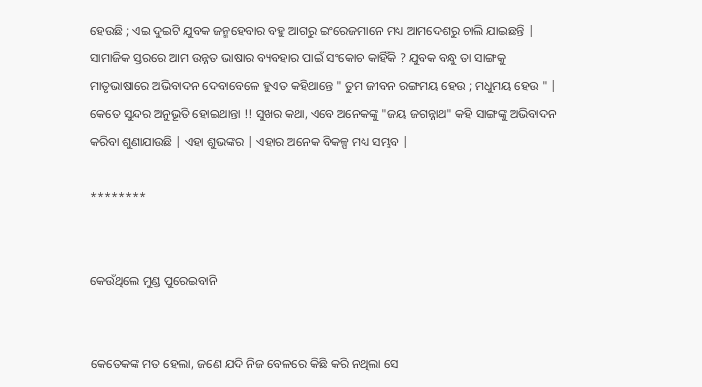ହେଉଛି ; ଏଇ ଦୁଇଟି ଯୁବକ ଜନ୍ମହେବାର ବହୁ ଆଗରୁ ଇଂରେଜମାନେ ମଧ୍ୟ ଆମଦେଶରୁ ଚାଲି ଯାଇଛନ୍ତି | ସାମାଜିକ ସ୍ତରରେ ଆମ ଉନ୍ନତ ଭାଷାର ବ୍ୟବହାର ପାଇଁ ସଂକୋଚ କାହିଁକି ? ଯୁବକ ବନ୍ଧୁ ତା ସାଙ୍ଗକୁ ମାତୃଭାଷାରେ ଅଭିବାଦନ ଦେବାବେଳେ ହୁଏତ କହିଥାନ୍ତେ " ତୁମ ଜୀବନ ରଙ୍ଗମୟ ହେଉ ; ମଧୁମୟ ହେଉ " | କେତେ ସୁନ୍ଦର ଅନୁଭୂତି ହୋଇଥାନ୍ତା !! ସୁଖର କଥା, ଏବେ ଅନେକଙ୍କୁ "ଜୟ ଜଗନ୍ନାଥ" କହି ସାଙ୍ଗଙ୍କୁ ଅଭିବାଦନ କରିବା ଶୁଣାଯାଉଛି | ଏହା ଶୁଭଙ୍କର | ଏହାର ଅନେକ ବିକଳ୍ପ ମଧ୍ୟ ସମ୍ଭବ |

********


କେଉଁଥିଲେ ମୁଣ୍ଡ ପୁରେଇବାନି


କେତେକଙ୍କ ମତ ହେଲା, ଜଣେ ଯଦି ନିଜ ବେଳରେ କିଛି କରି ନଥିଲା ସେ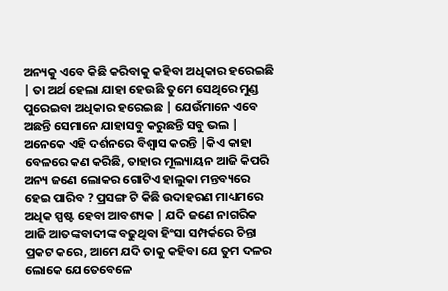ଅନ୍ୟକୁ ଏବେ କିଛି କରିବାକୁ କହିବା ଅଧିକାର ହରେଇଛି | ତା ଅର୍ଥ ହେଲା ଯାହା ହେଉଛି ତୁମେ ସେଥିରେ ମୁଣ୍ଡ ପୁରେଇବା ଅଧିକାର ହରେଇଛ | ଯେଉଁମାନେ ଏବେ ଅଛନ୍ତି ସେମାନେ ଯାହାସବୁ କରୁଛନ୍ତି ସବୁ ଭଲ | ଅନେକେ ଏହି ଦର୍ଶନରେ ବିଶ୍ବାସ କରନ୍ତି |କିଏ କାହା ବେଳରେ କଣ କରିଛି, ତାହାର ମୂଲ୍ୟାୟନ ଆଜି କିପରି ଅନ୍ୟ ଜଣେ ଲୋକର ଗୋଟିଏ ହାଲୁକା ମନ୍ତବ୍ୟରେ ହେଇ ପାରିବ ? ପ୍ରସଙ୍ଗ ଟି କିଛି ଉଦାହରଣ ମାଧ୍ୟମରେ ଅଧିକ ସ୍ପଷ୍ଟ ହେବା ଆବଶ୍ୟକ | ଯଦି ଜଣେ ନାଗରିକ ଆଜି ଆତଙ୍କବାଦୀଙ୍କ ବଢୁଥିବା ହିଂସା ସମ୍ପର୍କରେ ଚିନ୍ତା ପ୍ରକଟ କରେ, ଆମେ ଯଦି ତାକୁ କହିବା ଯେ ତୁମ ଦଳର ଲୋକେ ଯେତେବେଳେ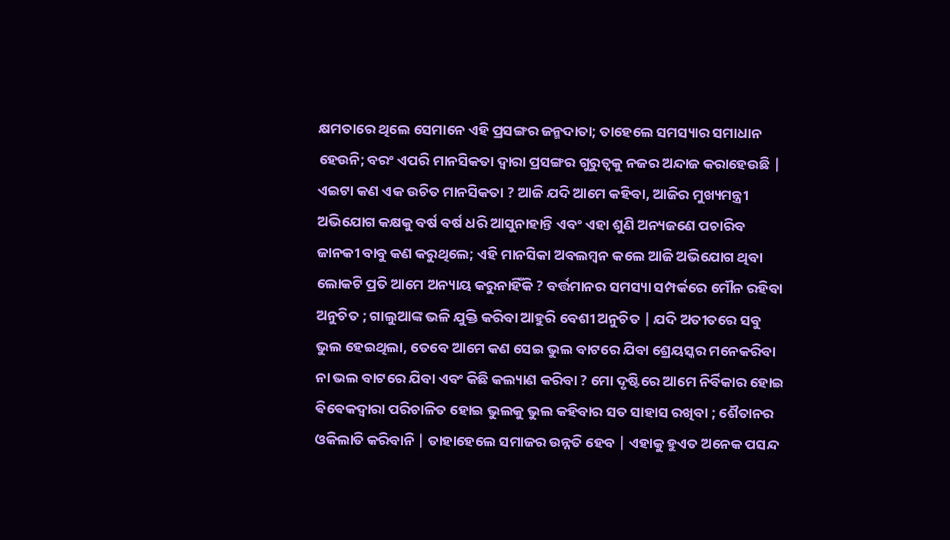କ୍ଷମତାରେ ଥିଲେ ସେମାନେ ଏହି ପ୍ରସଙ୍ଗର ଜନ୍ମଦାତା; ତାହେଲେ ସମସ୍ୟାର ସମାଧାନ ହେଉନି; ବରଂ ଏପରି ମାନସିକତା ଦ୍ୱାରା ପ୍ରସଙ୍ଗର ଗୁରୁତ୍ୱକୁ ନଜର ଅନ୍ଦାଜ କରାହେଉଛି | ଏଇଟା କଣ ଏକ ଉଚିତ ମାନସିକତା ? ଆଜି ଯଦି ଆମେ କହିବା, ଆଜିର ମୁଖ୍ୟମନ୍ତ୍ରୀ ଅଭିଯୋଗ କକ୍ଷକୁ ବର୍ଷ ବର୍ଷ ଧରି ଆସୁନାହାନ୍ତି ଏବଂ ଏହା ଶୁଣି ଅନ୍ୟଜଣେ ପଚାରିବ ଜାନକୀ ବାବୁ କଣ କରୁଥିଲେ; ଏହି ମାନସିକା ଅବଲମ୍ବନ କଲେ ଆଜି ଅଭିଯୋଗ ଥିବା ଲୋକଟି ପ୍ରତି ଆମେ ଅନ୍ୟାୟ କରୁନାହିଁକି ? ବର୍ତ୍ତମାନର ସମସ୍ୟା ସମ୍ପର୍କରେ ମୌନ ରହିବା ଅନୁଚିତ ; ଗାଲୁଆଙ୍କ ଭଳି ଯୁକ୍ତି କରିବା ଆହୁରି ବେଶୀ ଅନୁଚିତ | ଯଦି ଅତୀତରେ ସବୁ ଭୁଲ ହେଇଥିଲା, ତେବେ ଆମେ କଣ ସେଇ ଭୁଲ ବାଟରେ ଯିବା ଶ୍ରେୟସ୍କର ମନେକରିବା ନା ଭଲ ବାଟରେ ଯିବା ଏବଂ କିଛି କଲ୍ୟାଣ କରିବା ? ମୋ ଦୃଷ୍ଟିରେ ଆମେ ନିର୍ବିକାର ହୋଇ ଵିଵେକଦ୍ୱାରା ପରିଚାଳିତ ହୋଇ ଭୁଲକୁ ଭୁଲ କହିବାର ସତ ସାହାସ ରଖିବା ; ଶୈତାନର ଓକିଲାତି କରିବାନି | ତାହାହେଲେ ସମାଜର ଉନ୍ନତି ହେବ | ଏହାକୁ ହୁଏତ ଅନେକ ପସନ୍ଦ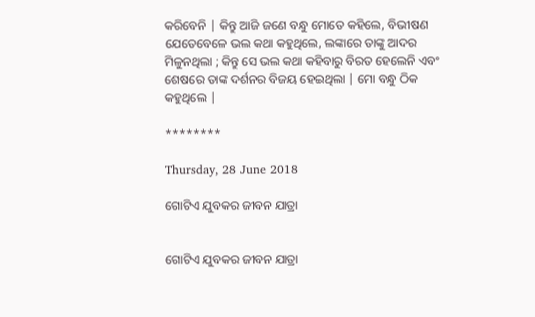କରିବେନି | କିନ୍ତୁ ଆଜି ଜଣେ ବନ୍ଧୁ ମୋତେ କହିଲେ, ବିଭୀଷଣ ଯେତେବେଳେ ଭଲ କଥା କହୁଥିଲେ, ଲଙ୍କାରେ ତାଙ୍କୁ ଆଦର ମିଳୁନଥିଲା ; କିନ୍ତୁ ସେ ଭଲ କଥା କହିବାରୁ ବିରତ ହେଲେନି ଏବଂ ଶେଷରେ ତାଙ୍କ ଦର୍ଶନର ବିଜୟ ହେଇଥିଲା | ମୋ ବନ୍ଧୁ ଠିକ କହୁଥିଲେ |

********

Thursday, 28 June 2018

ଗୋଟିଏ ଯୁବକର ଜୀବନ ଯାତ୍ରା


ଗୋଟିଏ ଯୁବକର ଜୀବନ ଯାତ୍ରା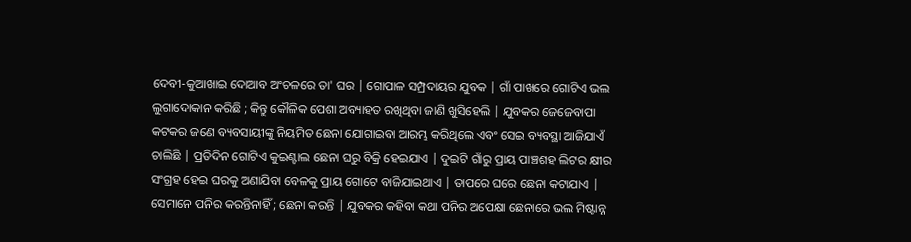ଦେବୀ-କୁଆଖାଇ ଦୋଆବ ଅଂଚଳରେ ତା' ଘର | ଗୋପାଳ ସମ୍ପ୍ରଦାୟର ଯୁବକ | ଗାଁ ପାଖରେ ଗୋଟିଏ ଭଲ ଲୁଗାଦୋକାନ କରିଛି ; କିନ୍ତୁ କୌଳିକ ପେଶା ଅବ୍ୟାହତ ରଖିଥିବା ଜାଣି ଖୁସିହେଲି | ଯୁବକର ଜେଜେବାପା କଟକର ଜଣେ ବ୍ୟବସାୟୀଙ୍କୁ ନିୟମିତ ଛେନା ଯୋଗାଇବା ଆରମ୍ଭ କରିଥିଲେ ଏବଂ ସେଇ ବ୍ୟବସ୍ଥା ଆଜିଯାଏଁ ଚାଲିଛି | ପ୍ରତିଦିନ ଗୋଟିଏ କୁଇଣ୍ଟାଲ ଛେନା ଘରୁ ବିକ୍ରି ହେଇଯାଏ | ଦୁଇଟି ଗାଁରୁ ପ୍ରାୟ ପାଞ୍ଚଶହ ଲିଟର କ୍ଷୀର ସଂଗ୍ରହ ହେଇ ଘରକୁ ଅଣାଯିବା ବେଳକୁ ପ୍ରାୟ ଗୋଟେ ବାଜିଯାଇଥାଏ | ତାପରେ ଘରେ ଛେନା କଟାଯାଏ | ସେମାନେ ପନିର କରନ୍ତିନାହିଁ ; ଛେନା କରନ୍ତି | ଯୁବକର କହିବା କଥା ପନିର ଅପେକ୍ଷା ଛେନାରେ ଭଲ ମିଷ୍ଟାନ୍ନ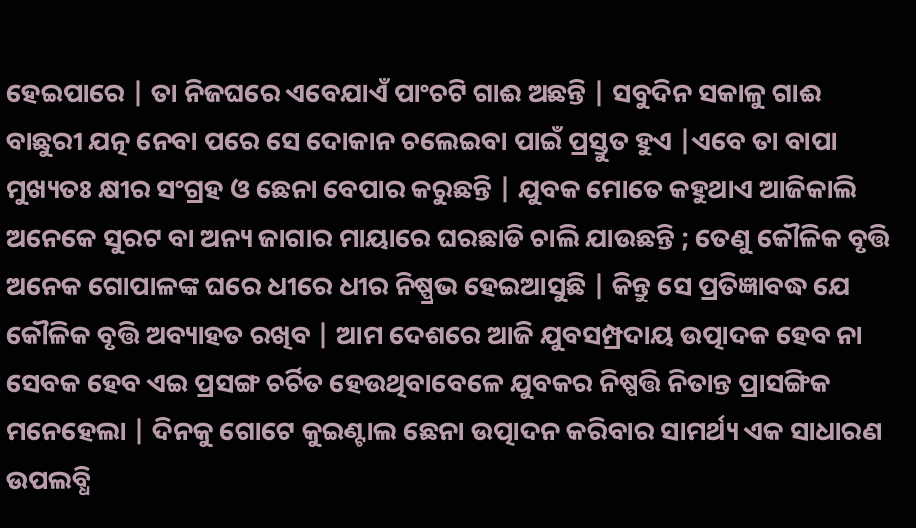ହେଇପାରେ | ତା ନିଜଘରେ ଏବେଯାଏଁ ପାଂଚଟି ଗାଈ ଅଛନ୍ତି | ସବୁଦିନ ସକାଳୁ ଗାଈ ବାଛୁରୀ ଯତ୍ନ ନେବା ପରେ ସେ ଦୋକାନ ଚଲେଇବା ପାଇଁ ପ୍ରସ୍ତୁତ ହୁଏ |ଏବେ ତା ବାପା ମୁଖ୍ୟତଃ କ୍ଷୀର ସଂଗ୍ରହ ଓ ଛେନା ବେପାର କରୁଛନ୍ତି | ଯୁବକ ମୋତେ କହୁଥାଏ ଆଜିକାଲି ଅନେକେ ସୁରଟ ବା ଅନ୍ୟ ଜାଗାର ମାୟାରେ ଘରଛାଡି ଚାଲି ଯାଉଛନ୍ତି ; ତେଣୁ କୌଳିକ ବୃତ୍ତି ଅନେକ ଗୋପାଳଙ୍କ ଘରେ ଧୀରେ ଧୀର ନିଷ୍ପ୍ରଭ ହେଇଆସୁଛି | କିନ୍ତୁ ସେ ପ୍ରତିଜ୍ଞାବଦ୍ଧ ଯେ କୌଳିକ ବୃତ୍ତି ଅବ୍ୟାହତ ରଖିବ | ଆମ ଦେଶରେ ଆଜି ଯୁବସମ୍ପ୍ରଦାୟ ଉତ୍ପାଦକ ହେବ ନା ସେବକ ହେବ ଏଇ ପ୍ରସଙ୍ଗ ଚର୍ଚିତ ହେଉଥିବାବେଳେ ଯୁବକର ନିଷ୍ପତ୍ତି ନିତାନ୍ତ ପ୍ରାସଙ୍ଗିକ ମନେହେଲା | ଦିନକୁ ଗୋଟେ କୁଇଣ୍ଟାଲ ଛେନା ଉତ୍ପାଦନ କରିବାର ସାମର୍ଥ୍ୟ ଏକ ସାଧାରଣ ଉପଲବ୍ଧି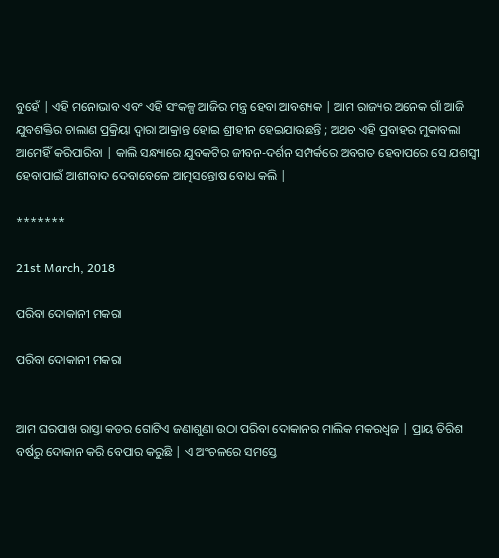ବୁହେଁ | ଏହି ମନୋଭାବ ଏବଂ ଏହି ସଂକଳ୍ପ ଆଜିର ମନ୍ତ୍ର ହେବା ଆବଶ୍ୟକ | ଆମ ରାଜ୍ୟର ଅନେକ ଗାଁ ଆଜି ଯୁବଶକ୍ତିର ଚାଲାଣ ପ୍ରକ୍ରିୟା ଦ୍ୱାରା ଆକ୍ରାନ୍ତ ହୋଇ ଶ୍ରୀହୀନ ହେଇଯାଉଛନ୍ତି ; ଅଥଚ ଏହି ପ୍ରବାହର ମୁକାବଲା ଆମେହିଁ କରିପାରିବା | କାଲି ସନ୍ଧ୍ୟାରେ ଯୁବକଟିର ଜୀବନ-ଦର୍ଶନ ସମ୍ପର୍କରେ ଅବଗତ ହେବାପରେ ସେ ଯଶସ୍ବୀ ହେବାପାଇଁ ଆଶୀବାଦ ଦେବାବେଳେ ଆତ୍ମସନ୍ତୋଷ ବୋଧ କଲି |

*******

21st March, 2018

ପରିବା ଦୋକାନୀ ମକରା

ପରିବା ଦୋକାନୀ ମକରା


ଆମ ଘରପାଖ ରାସ୍ତା କଡର ଗୋଟିଏ ଜଣାଶୁଣା ଉଠା ପରିବା ଦୋକାନର ମାଲିକ ମକରଧ୍ବଜ | ପ୍ରାୟ ତିରିଶ ବର୍ଷରୁ ଦୋକାନ କରି ବେପାର କରୁଛି | ଏ ଅଂଚଳରେ ସମସ୍ତେ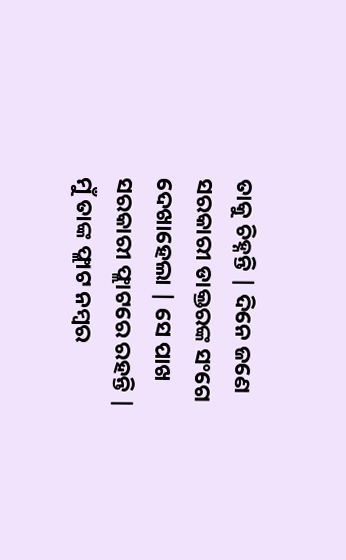ତାକୁ ଚିହ୍ନନ୍ତି | ଦିନେ ଜଣେ ସରକାରୀ ଡାକ୍ତରଙ୍କ ସଂଗେ ଦେଖାହେଲା | ସେ ପାଖ ସରକାରୀ ଫ୍ଲାଟରେ ରହନ୍ତି | ମୁଁ ତାଙ୍କ ଫ୍ଲାଟ ନମ୍ବର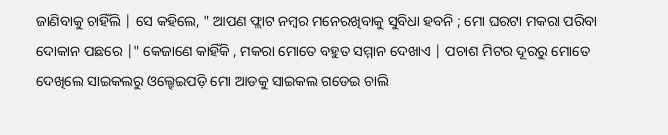ଜାଣିବାକୁ ଚାହିଁଲି | ସେ କହିଲେ, " ଆପଣ ଫ୍ଲାଟ ନମ୍ବର ମନେରଖିବାକୁ ସୁବିଧା ହବନି ; ମୋ ଘରଟା ମକରା ପରିବା ଦୋକାନ ପଛରେ |" କେଜାଣେ କାହିଁକି , ମକରା ମୋତେ ବହୁତ ସମ୍ମାନ ଦେଖାଏ | ପଚାଶ ମିଟର ଦୂରରୁ ମୋତେ ଦେଖିଲେ ସାଇକଲରୁ ଓଲ୍ହେଇପଡ଼ି ମୋ ଆଡକୁ ସାଇକଲ ଗଡେଇ ଚାଲି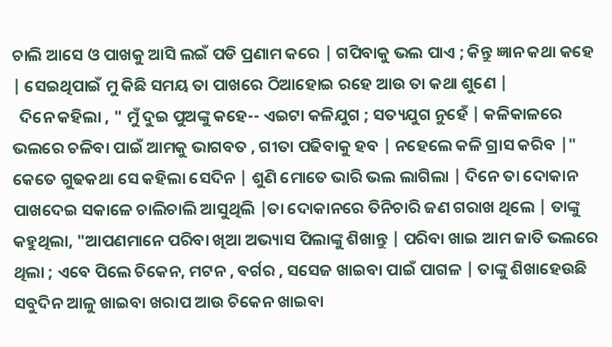ଚାଲି ଆସେ ଓ ପାଖକୁ ଆସି ଲଇଁ ପଡି ପ୍ରଣାମ କରେ | ଗପିବାକୁ ଭଲ ପାଏ ; କିନ୍ତୁ ଜ୍ଞାନ କଥା କହେ | ସେଇଥିପାଇଁ ମୁ କିଛି ସମୟ ତା ପାଖରେ ଠିଆହୋଇ ରହେ ଆଉ ତା କଥା ଶୁଣେ |
  ଦିନେ କହିଲା , " ମୁଁ ଦୁଇ ପୁଅଙ୍କୁ କହେ-- ଏଇଟା କଳିଯୁଗ ; ସତ୍ୟଯୁଗ ନୁହେଁ | କଳିକାଳରେ ଭଲରେ ଚଳିବା ପାଇଁ ଆମକୁ ଭାଗବତ , ଗୀତା ପଢିବାକୁ ହବ | ନହେଲେ କଳି ଗ୍ରାସ କରିବ |" କେତେ ଗୁଢକଥା ସେ କହିଲା ସେଦିନ | ଶୁଣି ମୋତେ ଭାରି ଭଲ ଲାଗିଲା | ଦିନେ ତା ଦୋକାନ ପାଖଦେଇ ସକାଳେ ଚାଲିଚାଲି ଆସୁଥିଲି |ତା ଦୋକାନରେ ତିନିଚାରି ଜଣ ଗରାଖ ଥିଲେ | ତାଙ୍କୁ କହୁଥିଲା, "ଆପଣମାନେ ପରିବା ଖିଆ ଅଭ୍ୟାସ ପିଲାଙ୍କୁ ଶିଖାନ୍ତୁ | ପରିବା ଖାଇ ଆମ ଜାତି ଭଲରେ ଥିଲା ; ଏବେ ପିଲେ ଚିକେନ, ମଟନ , ବର୍ଗର , ସସେଜ ଖାଇବା ପାଇଁ ପାଗଳ | ତାଙ୍କୁ ଶିଖାହେଉଛି ସବୁଦିନ ଆଳୁ ଖାଇବା ଖରାପ ଆଉ ଚିକେନ ଖାଇବା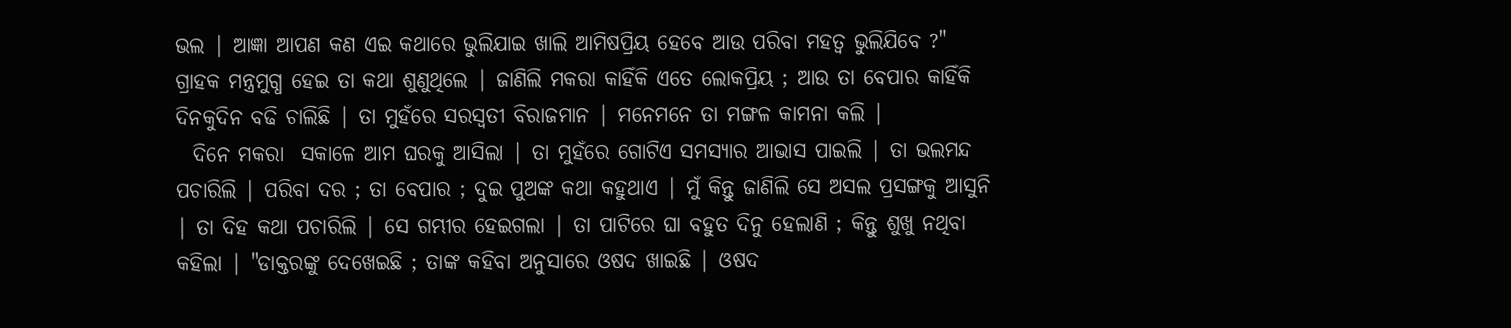ଭଲ | ଆଜ୍ଞା ଆପଣ କଣ ଏଇ କଥାରେ ଭୁଲିଯାଇ ଖାଲି ଆମିଷପ୍ରିୟ ହେବେ ଆଉ ପରିବା ମହତ୍ୱ ଭୁଲିଯିବେ ?" ଗ୍ରାହକ ମନ୍ତ୍ରମୁଗ୍ଧ ହେଇ ତା କଥା ଶୁଣୁଥିଲେ | ଜାଣିଲି ମକରା କାହିଁକି ଏତେ ଲୋକପ୍ରିୟ ; ଆଉ ତା ବେପାର କାହିଁକି ଦିନକୁଦିନ ବଢି ଚାଲିଛି | ତା ମୁହଁରେ ସରସ୍ବତୀ ବିରାଜମାନ | ମନେମନେ ତା ମଙ୍ଗଳ କାମନା କଲି |
  ଦିନେ ମକରା  ସକାଳେ ଆମ ଘରକୁ ଆସିଲା | ତା ମୁହଁରେ ଗୋଟିଏ ସମସ୍ୟାର ଆଭାସ ପାଇଲି | ତା ଭଲମନ୍ଦ ପଚାରିଲି | ପରିବା ଦର ; ତା ବେପାର ; ଦୁଇ ପୁଅଙ୍କ କଥା କହୁଥାଏ | ମୁଁ କିନ୍ତୁ ଜାଣିଲି ସେ ଅସଲ ପ୍ରସଙ୍ଗକୁ ଆସୁନି | ତା ଦିହ କଥା ପଚାରିଲି | ସେ ଗମ୍ଭୀର ହେଇଗଲା | ତା ପାଟିରେ ଘା ବହୁତ ଦିନୁ ହେଲାଣି ; କିନ୍ତୁ ଶୁଖୁ ନଥିବା କହିଲା | "ଡାକ୍ତରଙ୍କୁ ଦେଖେଇଛି ; ତାଙ୍କ କହିବା ଅନୁସାରେ ଓଷଦ ଖାଇଛି | ଓଷଦ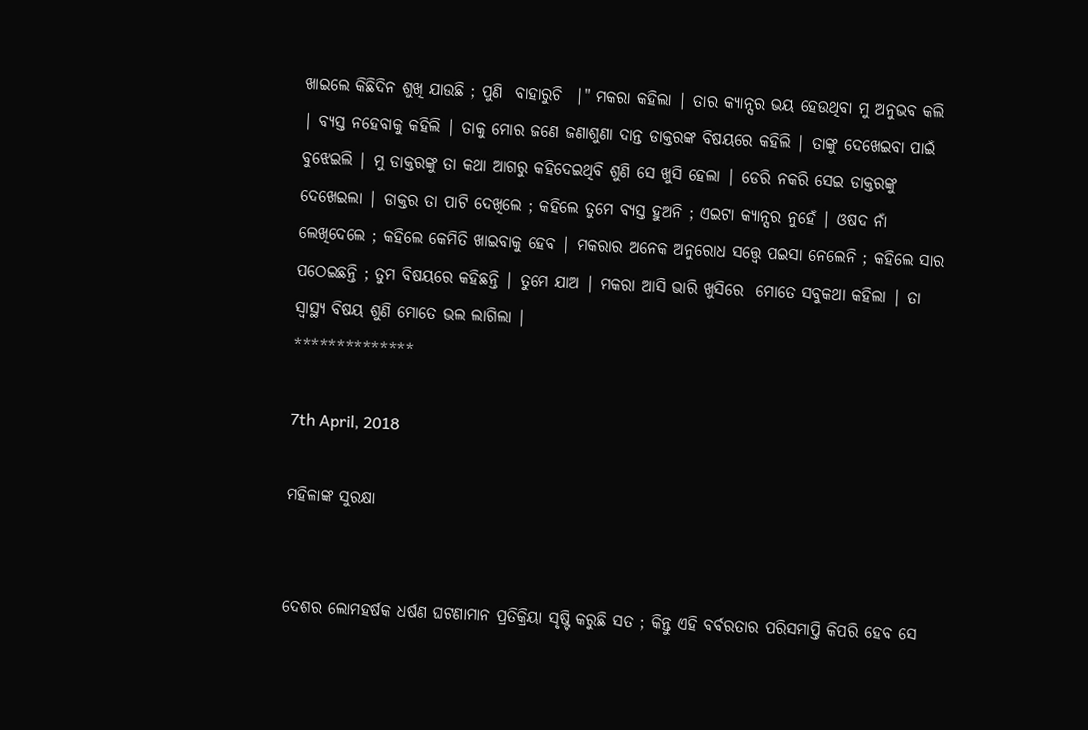ଖାଇଲେ କିଛିଦିନ ଶୁଖି ଯାଉଛି ; ପୁଣି  ବାହାରୁଚି  |" ମକରା କହିଲା | ତାର କ୍ୟାନ୍ସର ଭୟ ହେଉଥିବା ମୁ ଅନୁଭବ କଲି | ବ୍ୟସ୍ତ ନହେବାକୁ କହିଲି | ତାକୁ ମୋର ଜଣେ ଜଣାଶୁଣା ଦାନ୍ତ ଡାକ୍ତରଙ୍କ ବିଷୟରେ କହିଲି | ତାଙ୍କୁ ଦେଖେଇବା ପାଇଁ ବୁଝେଇଲି | ମୁ ଡାକ୍ତରଙ୍କୁ ତା କଥା ଆଗରୁ କହିଦେଇଥିବି ଶୁଣି ସେ ଖୁସି ହେଲା | ଡେରି ନକରି ସେଇ ଡାକ୍ତରଙ୍କୁ ଦେଖେଇଲା | ଡାକ୍ତର ତା ପାଟି ଦେଖିଲେ ; କହିଲେ ତୁମେ ବ୍ୟସ୍ତ ହୁଅନି ; ଏଇଟା କ୍ୟାନ୍ସର ନୁହେଁ | ଓଷଦ ନାଁ ଲେଖିଦେଲେ ; କହିଲେ କେମିତି ଖାଇବାକୁ ହେବ | ମକରାର ଅନେକ ଅନୁରୋଧ ସତ୍ତ୍ୱେ ପଇସା ନେଲେନି ; କହିଲେ ସାର ପଠେଇଛନ୍ତି ; ତୁମ ବିଷୟରେ କହିଛନ୍ତି | ତୁମେ ଯାଅ | ମକରା ଆସି ଭାରି ଖୁସିରେ  ମୋତେ ସବୁକଥା କହିଲା | ତା ସ୍ୱାସ୍ଥ୍ୟ ବିଷୟ ଶୁଣି ମୋତେ ଭଲ ଲାଗିଲା |
**************

7th April, 2018

ମହିଳାଙ୍କ ସୁରକ୍ଷା


ଦେଶର ଲୋମହର୍ଷକ ଧର୍ଷଣ ଘଟଣାମାନ ପ୍ରତିକ୍ରିୟା ସୃଷ୍ଟି କରୁଛି ସତ ; କିନ୍ତୁ ଏହି ବର୍ବରତାର ପରିସମାପ୍ତି କିପରି ହେବ ସେ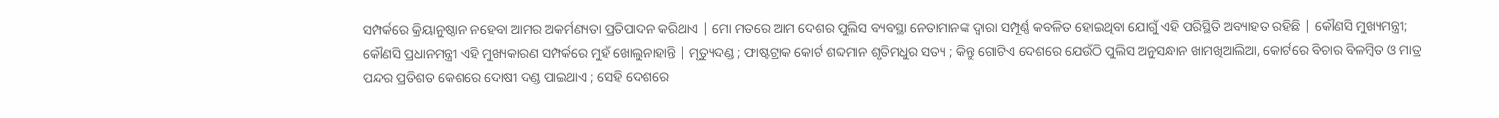ସମ୍ପର୍କରେ କ୍ରିୟାନୁଷ୍ଠାନ ନହେବା ଆମର ଅକର୍ମଣ୍ୟତା ପ୍ରତିପାଦନ କରିଥାଏ | ମୋ ମତରେ ଆମ ଦେଶର ପୁଲିସ ବ୍ୟବସ୍ଥା ନେତାମାନଙ୍କ ଦ୍ୱାରା ସମ୍ପୂର୍ଣ୍ଣ କବଳିତ ହୋଇଥିବା ଯୋଗୁଁ ଏହି ପରିସ୍ଥିତି ଅବ୍ୟାହତ ରହିଛି | କୌଣସି ମୁଖ୍ୟମନ୍ତ୍ରୀ; କୌଣସି ପ୍ରଧାନମନ୍ତ୍ରୀ ଏହି ମୁଖ୍ୟକାରଣ ସମ୍ପର୍କରେ ମୁହଁ ଖୋଲୁନାହାନ୍ତି | ମୃତ୍ୟୁଦଣ୍ଡ ; ଫାଷ୍ଟଟ୍ରାକ କୋର୍ଟ ଶବ୍ଦମାନ ଶୃତିମଧୁର ସତ୍ୟ ; କିନ୍ତୁ ଗୋଟିଏ ଦେଶରେ ଯେଉଁଠି ପୁଲିସ ଅନୁସନ୍ଧାନ ଖାମଖିଆଲିଆ, କୋର୍ଟରେ ବିଚାର ବିଳମ୍ବିତ ଓ ମାତ୍ର ପନ୍ଦର ପ୍ରତିଶତ କେଶରେ ଦୋଷୀ ଦଣ୍ଡ ପାଇଥାଏ ; ସେହି ଦେଶରେ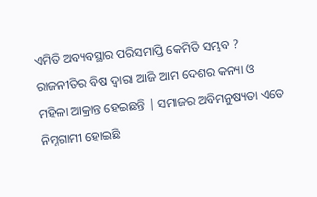ଏମିତି ଅବ୍ୟବସ୍ଥାର ପରିସମାପ୍ତି କେମିତି ସମ୍ଭବ ? ରାଜନୀତିର ବିଷ ଦ୍ୱାରା ଆଜି ଆମ ଦେଶର କନ୍ୟା ଓ ମହିଳା ଆକ୍ରାନ୍ତ ହେଇଛନ୍ତି | ସମାଜର ଅବିମନୁଷ୍ୟତା ଏତେ ନିମ୍ନଗାମୀ ହୋଇଛି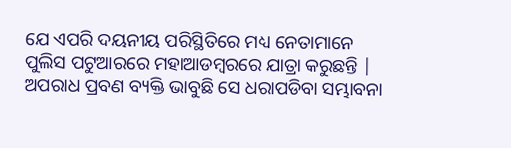ଯେ ଏପରି ଦୟନୀୟ ପରିସ୍ଥିତିରେ ମଧ୍ୟ ନେତାମାନେ ପୁଲିସ ପଟୁଆରରେ ମହାଆଡମ୍ବରରେ ଯାତ୍ରା କରୁଛନ୍ତି | ଅପରାଧ ପ୍ରବଣ ବ୍ୟକ୍ତି ଭାବୁଛି ସେ ଧରାପଡିବା ସମ୍ଭାବନା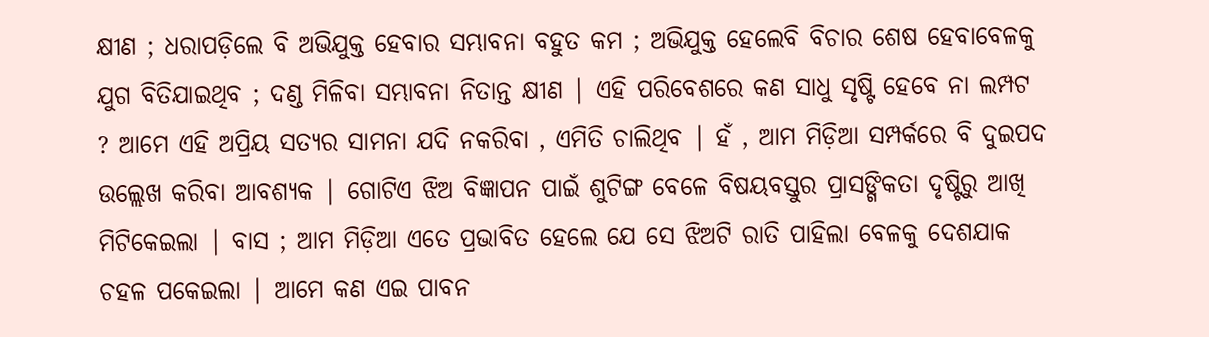କ୍ଷୀଣ ; ଧରାପଡ଼ିଲେ ବି ଅଭିଯୁକ୍ତ ହେବାର ସମ୍ଭାବନା ବହୁତ କମ ; ଅଭିଯୁକ୍ତ ହେଲେବି ବିଚାର ଶେଷ ହେବାବେଳକୁ ଯୁଗ ବିତିଯାଇଥିବ ; ଦଣ୍ଡ ମିଳିବା ସମ୍ଭାବନା ନିତାନ୍ତ କ୍ଷୀଣ | ଏହି ପରିବେଶରେ କଣ ସାଧୁ ସୃଷ୍ଟି ହେବେ ନା ଲମ୍ପଟ ? ଆମେ ଏହି ଅପ୍ରିୟ ସତ୍ୟର ସାମନା ଯଦି ନକରିବା , ଏମିତି ଚାଲିଥିବ | ହଁ , ଆମ ମିଡ଼ିଆ ସମ୍ପର୍କରେ ବି ଦୁଇପଦ ଉଲ୍ଲେଖ କରିବା ଆବଶ୍ୟକ | ଗୋଟିଏ ଝିଅ ବିଜ୍ଞାପନ ପାଇଁ ଶୁଟିଙ୍ଗ ବେଳେ ବିଷୟବସ୍ତୁର ପ୍ରାସଙ୍ଗିକତା ଦୃଷ୍ଟିରୁ ଆଖି ମିଟିକେଇଲା | ବାସ ; ଆମ ମିଡ଼ିଆ ଏତେ ପ୍ରଭାବିତ ହେଲେ ଯେ ସେ ଝିଅଟି ରାତି ପାହିଲା ବେଳକୁ ଦେଶଯାକ ଚହଳ ପକେଇଲା | ଆମେ କଣ ଏଇ ପାବନ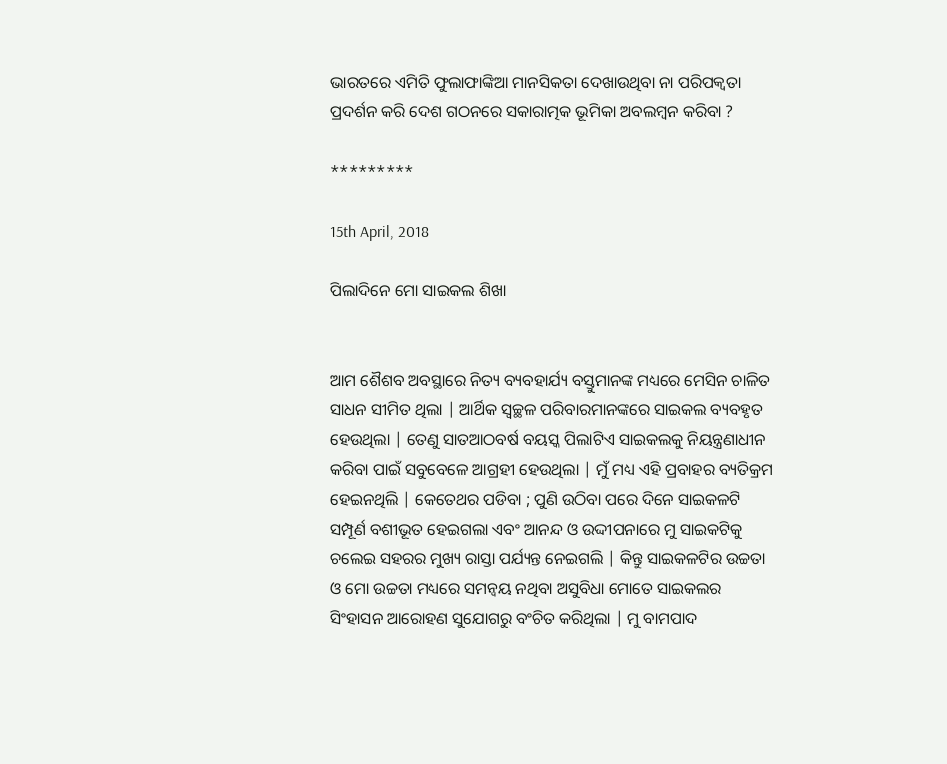ଭାରତରେ ଏମିତି ଫୁଲାଫାଙ୍କିଆ ମାନସିକତା ଦେଖାଉଥିବା ନା ପରିପକ୍ଵତା ପ୍ରଦର୍ଶନ କରି ଦେଶ ଗଠନରେ ସକାରାତ୍ମକ ଭୂମିକା ଅବଲମ୍ବନ କରିବା ?

*********

15th April, 2018

ପିଲାଦିନେ ମୋ ସାଇକଲ ଶିଖା


ଆମ ଶୈଶବ ଅବସ୍ଥାରେ ନିତ୍ୟ ବ୍ୟବହାର୍ଯ୍ୟ ବସ୍ତୁମାନଙ୍କ ମଧ୍ୟରେ ମେସିନ ଚାଳିତ ସାଧନ ସୀମିତ ଥିଲା | ଆର୍ଥିକ ସ୍ୱଚ୍ଛଳ ପରିବାରମାନଙ୍କରେ ସାଇକଲ ବ୍ୟବହୃତ ହେଉଥିଲା | ତେଣୁ ସାତଆଠବର୍ଷ ବୟସ୍କ ପିଲାଟିଏ ସାଇକଲକୁ ନିୟନ୍ତ୍ରଣାଧୀନ କରିବା ପାଇଁ ସବୁବେଳେ ଆଗ୍ରହୀ ହେଉଥିଲା | ମୁଁ ମଧ୍ୟ ଏହି ପ୍ରବାହର ବ୍ୟତିକ୍ରମ ହେଇନଥିଲି | କେତେଥର ପଡିବା ; ପୁଣି ଉଠିବା ପରେ ଦିନେ ସାଇକଳଟି ସମ୍ପୂର୍ଣ ବଶୀଭୂତ ହେଇଗଲା ଏବଂ ଆନନ୍ଦ ଓ ଉଦ୍ଦୀପନାରେ ମୁ ସାଇକଟିକୁ ଚଲେଇ ସହରର ମୁଖ୍ୟ ରାସ୍ତା ପର୍ଯ୍ୟନ୍ତ ନେଇଗଲି | କିନ୍ତୁ ସାଇକଳଟିର ଉଚ୍ଚତା ଓ ମୋ ଉଚ୍ଚତା ମଧ୍ୟରେ ସମନ୍ୱୟ ନଥିବା ଅସୁବିଧା ମୋତେ ସାଇକଲର ସିଂହାସନ ଆରୋହଣ ସୁଯୋଗରୁ ବଂଚିତ କରିଥିଲା | ମୁ ବାମପାଦ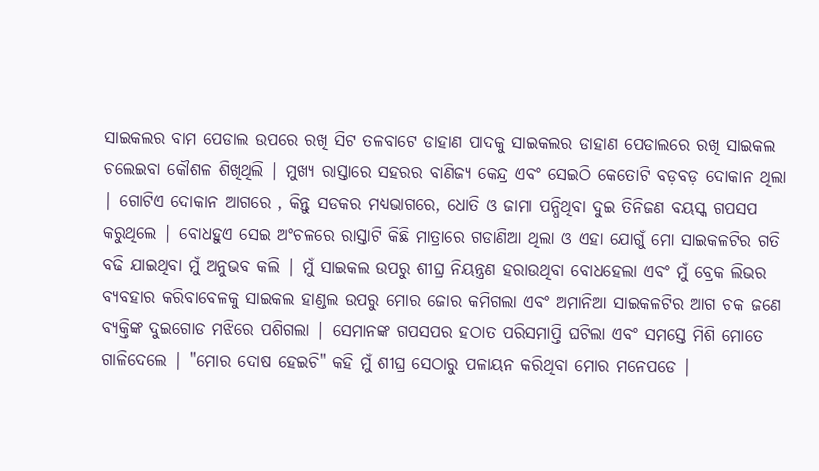ସାଇକଲର ବାମ ପେଡାଲ ଉପରେ ରଖି ସିଟ ତଳବାଟେ ଡାହାଣ ପାଦକୁ ସାଇକଲର ଡାହାଣ ପେଡାଲରେ ରଖି ସାଇକଲ ଚଲେଇବା କୌଶଳ ଶିଖିଥିଲି | ମୁଖ୍ୟ ରାସ୍ତାରେ ସହରର ବାଣିଜ୍ୟ କେନ୍ଦ୍ର ଏବଂ ସେଇଠି କେତୋଟି ବଡ଼ବଡ଼ ଦୋକାନ ଥିଲା | ଗୋଟିଏ ଦୋକାନ ଆଗରେ , କିନ୍ତୁ ସଡକର ମଧ୍ୟଭାଗରେ, ଧୋତି ଓ ଜାମା ପନ୍ଧିଥିବା ଦୁଇ ତିନିଜଣ ବୟସ୍କ ଗପସପ କରୁଥିଲେ | ବୋଧହୁଏ ସେଇ ଅଂଚଳରେ ରାସ୍ତାଟି କିଛି ମାତ୍ରାରେ ଗଡାଣିଆ ଥିଲା ଓ ଏହା ଯୋଗୁଁ ମୋ ସାଇକଳଟିର ଗତି ବଢି ଯାଇଥିବା ମୁଁ ଅନୁଭବ କଲି | ମୁଁ ସାଇକଲ ଉପରୁ ଶୀଘ୍ର ନିୟନ୍ତ୍ରଣ ହରାଉଥିବା ବୋଧହେଲା ଏବଂ ମୁଁ ବ୍ରେକ ଲିଭର ବ୍ୟବହାର କରିବାବେଳକୁ ସାଇକଲ ହାଣ୍ଡଲ ଉପରୁ ମୋର ଜୋର କମିଗଲା ଏବଂ ଅମାନିଆ ସାଇକଳଟିର ଆଗ ଚକ ଜଣେ ବ୍ୟକ୍ତିଙ୍କ ଦୁଇଗୋଡ ମଝିରେ ପଶିଗଲା | ସେମାନଙ୍କ ଗପସପର ହଠାତ ପରିସମାପ୍ତି ଘଟିଲା ଏବଂ ସମସ୍ତେ ମିଶି ମୋତେ ଗାଳିଦେଲେ | "ମୋର ଦୋଷ ହେଇଚି" କହି ମୁଁ ଶୀଘ୍ର ସେଠାରୁ ପଳାୟନ କରିଥିବା ମୋର ମନେପଡେ |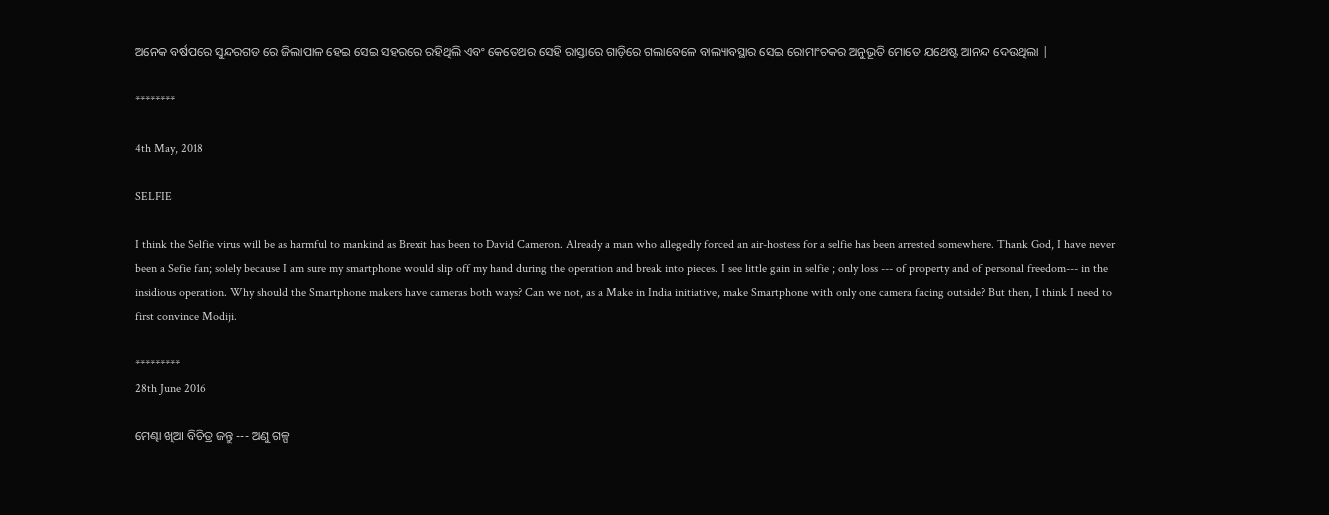ଅନେକ ବର୍ଷପରେ ସୁନ୍ଦରଗଡ ରେ ଜିଲାପାଳ ହେଇ ସେଇ ସହରରେ ରହିଥିଲି ଏବଂ କେତେଥର ସେହି ରାସ୍ତାରେ ଗାଡ଼ିରେ ଗଲାବେଳେ ବାଲ୍ୟାବସ୍ଥାର ସେଇ ରୋମାଂଚକର ଅନୁଭୂତି ମୋତେ ଯଥେଷ୍ଟ ଆନନ୍ଦ ଦେଉଥିଲା |

********

4th May, 2018

SELFIE

I think the Selfie virus will be as harmful to mankind as Brexit has been to David Cameron. Already a man who allegedly forced an air-hostess for a selfie has been arrested somewhere. Thank God, I have never been a Sefie fan; solely because I am sure my smartphone would slip off my hand during the operation and break into pieces. I see little gain in selfie ; only loss --- of property and of personal freedom--- in the insidious operation. Why should the Smartphone makers have cameras both ways? Can we not, as a Make in India initiative, make Smartphone with only one camera facing outside? But then, I think I need to first convince Modiji.

*********
28th June 2016

ମେଣ୍ଢା ଖିଆ ବିଚିତ୍ର ଜନ୍ତୁ --- ଅଣୁ ଗଳ୍ପ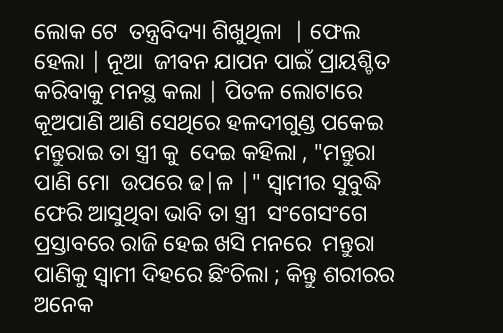ଲୋକ ଟେ  ତନ୍ତ୍ରବିଦ୍ୟା ଶିଖୁଥିଳା  | ଫେଲ ହେଲା | ନୂଆ  ଜୀବନ ଯାପନ ପାଇଁ ପ୍ରାୟଶ୍ଚିତ କରିବାକୁ ମନସ୍ଥ କଲା | ପିତଳ ଲୋଟାରେ କୂଅପାଣି ଆଣି ସେଥିରେ ହଳଦୀଗୁଣ୍ଡ ପକେଇ ମନ୍ତୁରାଇ ତା ସ୍ତ୍ରୀ କୁ  ଦେଇ କହିଲା , "ମନ୍ତୁରା ପାଣି ମୋ  ଉପରେ ଢ|ଳ |" ସ୍ବାମୀର ସୁବୁଦ୍ଧି ଫେରି ଆସୁଥିବା ଭାବି ତା ସ୍ତ୍ରୀ  ସଂଗେସଂଗେ ପ୍ରସ୍ତାବରେ ରାଜି ହେଇ ଖସି ମନରେ  ମନ୍ତୁରା ପାଣିକୁ ସ୍ବାମୀ ଦିହରେ ଛିଂଚିଲା ; କିନ୍ତୁ ଶରୀରର ଅନେକ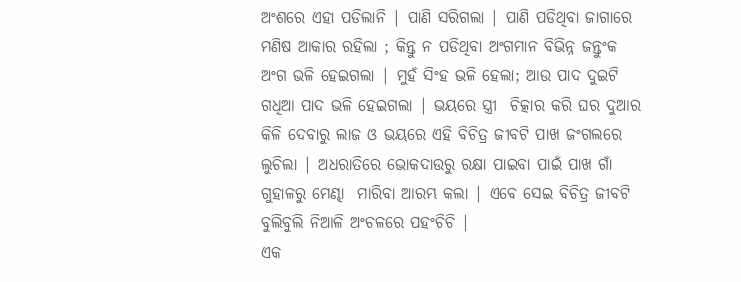ଅଂଶରେ ଏହା ପଡିଲାନି | ପାଣି ସରିଗଲା | ପାଣି ପଡିଥିବା ଜାଗାରେ ମଣିଷ ଆକାର ରହିଲା ; କିନ୍ତୁ ନ ପଡିଥିବା ଅଂଗମାନ ବିଭିନ୍ନ ଜନ୍ତୁଂକ ଅଂଗ ଭଳି ହେଇଗଲା | ମୁହଁ ସିଂହ ଭଳି ହେଲା; ଆଉ ପାଦ ଦୁଇଟି ଗଧିଆ ପାଦ ଭଳି ହେଇଗଲା | ଭୟରେ ସ୍ତ୍ରୀ  ଚିତ୍କାର କରି ଘର ଦୁଆର କିଳି ଦେବାରୁ ଲାଜ ଓ ଭୟରେ ଏହି ବିଚିତ୍ର ଜୀବଟି ପାଖ ଜଂଗଲରେ ଲୁଚିଲା | ଅଧରାତିରେ ଭୋକଦାଉରୁ ରକ୍ଷା ପାଇବା ପାଇଁ ପାଖ ଗାଁ ଗୁହାଳରୁ ମେଣ୍ଢା  ମାରିବା ଆରମ୍ଭ କଲା | ଏବେ ସେଇ ବିଚିତ୍ର ଜୀବଟି ବୁଲିବୁଲି ନିଆଳି ଅଂଚଳରେ ପହଂଚିଚି |
ଏକ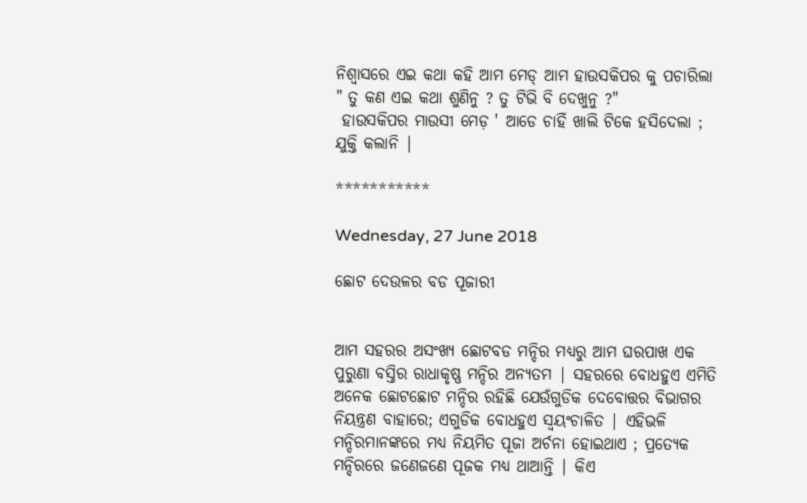ନିଶ୍ବାସରେ ଏଇ କଥା କହି ଆମ ମେଡ୍ ଆମ ହାଉସକିପର କୁ ପଚାରିଲା " ତୁ କଣ ଏଇ କଥା ଶୁଣିନୁ ? ତୁ ଟିଭି ବି ଦେଖୁନୁ ?"
 ହାଉସକିପର ମାଉସୀ ମେଡ଼ ' ଆଡେ ଚାହିଁ ଖାଲି ଟିକେ ହସିଦେଲା ; ଯୁକ୍ତି କଲାନି |

***********

Wednesday, 27 June 2018

ଛୋଟ ଦେଉଳର ବଡ ପୂଜାରୀ


ଆମ ସହରର ଅସଂଖ୍ୟ ଛୋଟବଡ ମନ୍ଦିର ମଧ୍ୟରୁ ଆମ ଘରପାଖ ଏକ ପୁରୁଣା ବସ୍ତିର ରାଧାକୃଷ୍ଣ ମନ୍ଦିର ଅନ୍ୟତମ | ସହରରେ ବୋଧହୁଏ ଏମିତି ଅନେକ ଛୋଟଛୋଟ ମନ୍ଦିର ରହିଛି ଯେଉଁଗୁଡିକ ଦେବୋତ୍ତର ବିଭାଗର ନିୟନ୍ତ୍ରଣ ବାହାରେ; ଏଗୁଡିକ ବୋଧହୁଏ ସ୍ୱୟଂଚାଳିତ | ଏହିଭଳି ମନ୍ଦିରମାନଙ୍କରେ ମଧ୍ୟ ନିୟମିତ ପୂଜା ଅର୍ଚନା ହୋଇଥାଏ ; ପ୍ରତ୍ୟେକ ମନ୍ଦିରରେ ଜଣେଜଣେ ପୂଜକ ମଧ୍ୟ ଥାଆନ୍ତି | କିଏ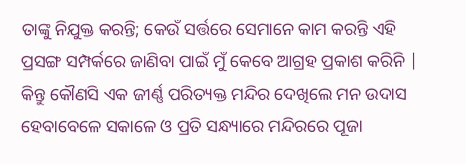ତାଙ୍କୁ ନିଯୁକ୍ତ କରନ୍ତି; କେଉଁ ସର୍ତ୍ତରେ ସେମାନେ କାମ କରନ୍ତି ଏହି ପ୍ରସଙ୍ଗ ସମ୍ପର୍କରେ ଜାଣିବା ପାଇଁ ମୁଁ କେବେ ଆଗ୍ରହ ପ୍ରକାଶ କରିନି | କିନ୍ତୁ କୌଣସି ଏକ ଜୀର୍ଣ୍ଣ ପରିତ୍ୟକ୍ତ ମନ୍ଦିର ଦେଖିଲେ ମନ ଉଦାସ ହେବାବେଳେ ସକାଳେ ଓ ପ୍ରତି ସନ୍ଧ୍ୟାରେ ମନ୍ଦିରରେ ପୂଜା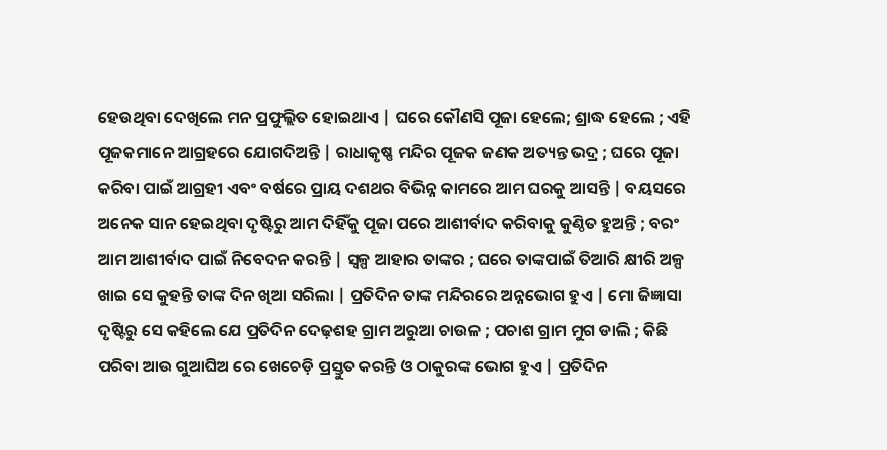ହେଉଥିବା ଦେଖିଲେ ମନ ପ୍ରଫୁଲ୍ଲିତ ହୋଇଥାଏ | ଘରେ କୌଣସି ପୂଜା ହେଲେ; ଶ୍ରାଦ୍ଧ ହେଲେ ; ଏହି ପୂଜକମାନେ ଆଗ୍ରହରେ ଯୋଗଦିଅନ୍ତି | ରାଧାକୃଷ୍ଣ ମନ୍ଦିର ପୂଜକ ଜଣକ ଅତ୍ୟନ୍ତ ଭଦ୍ର ; ଘରେ ପୂଜା କରିବା ପାଇଁ ଆଗ୍ରହୀ ଏବଂ ବର୍ଷରେ ପ୍ରାୟ ଦଶଥର ବିଭିନ୍ନ କାମରେ ଆମ ଘରକୁ ଆସନ୍ତି | ବୟସରେ ଅନେକ ସାନ ହେଇଥିବା ଦୃଷ୍ଟିରୁ ଆମ ଦିହିଁକୁ ପୂଜା ପରେ ଆଶୀର୍ବାଦ କରିବାକୁ କୁଣ୍ଠିତ ହୁଅନ୍ତି ; ବରଂ ଆମ ଆଶୀର୍ବାଦ ପାଇଁ ନିବେଦନ କରନ୍ତି | ସ୍ୱଳ୍ପ ଆହାର ତାଙ୍କର ; ଘରେ ତାଙ୍କପାଇଁ ତିଆରି କ୍ଷୀରି ଅଳ୍ପ ଖାଇ ସେ କୁହନ୍ତି ତାଙ୍କ ଦିନ ଖିଆ ସରିଲା | ପ୍ରତିଦିନ ତାଙ୍କ ମନ୍ଦିରରେ ଅନ୍ନଭୋଗ ହୁଏ | ମୋ ଜିଜ୍ଞାସା ଦୃଷ୍ଟିରୁ ସେ କହିଲେ ଯେ ପ୍ରତିଦିନ ଦେଢ଼ଶହ ଗ୍ରାମ ଅରୁଆ ଚାଉଳ ; ପଚାଶ ଗ୍ରାମ ମୁଗ ଡାଲି ; କିଛି ପରିବା ଆଉ ଗୁଆଘିଅ ରେ ଖେଚେଡ଼ି ପ୍ରସ୍ତୁତ କରନ୍ତି ଓ ଠାକୁରଙ୍କ ଭୋଗ ହୁଏ | ପ୍ରତିଦିନ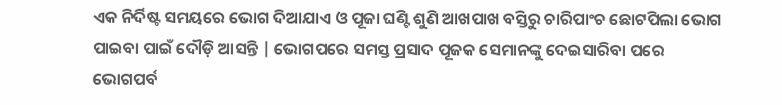ଏକ ନିର୍ଦିଷ୍ଟ ସମୟରେ ଭୋଗ ଦିଆଯାଏ ଓ ପୂଜା ଘଣ୍ଟି ଶୁଣି ଆଖପାଖ ବସ୍ତିରୁ ଚାରିପାଂଚ ଛୋଟପିଲା ଭୋଗ ପାଇବା ପାଇଁ ଦୌଡ଼ି ଆସନ୍ତି | ଭୋଗପରେ ସମସ୍ତ ପ୍ରସାଦ ପୂଜକ ସେମାନଙ୍କୁ ଦେଇସାରିବା ପରେ ଭୋଗପର୍ବ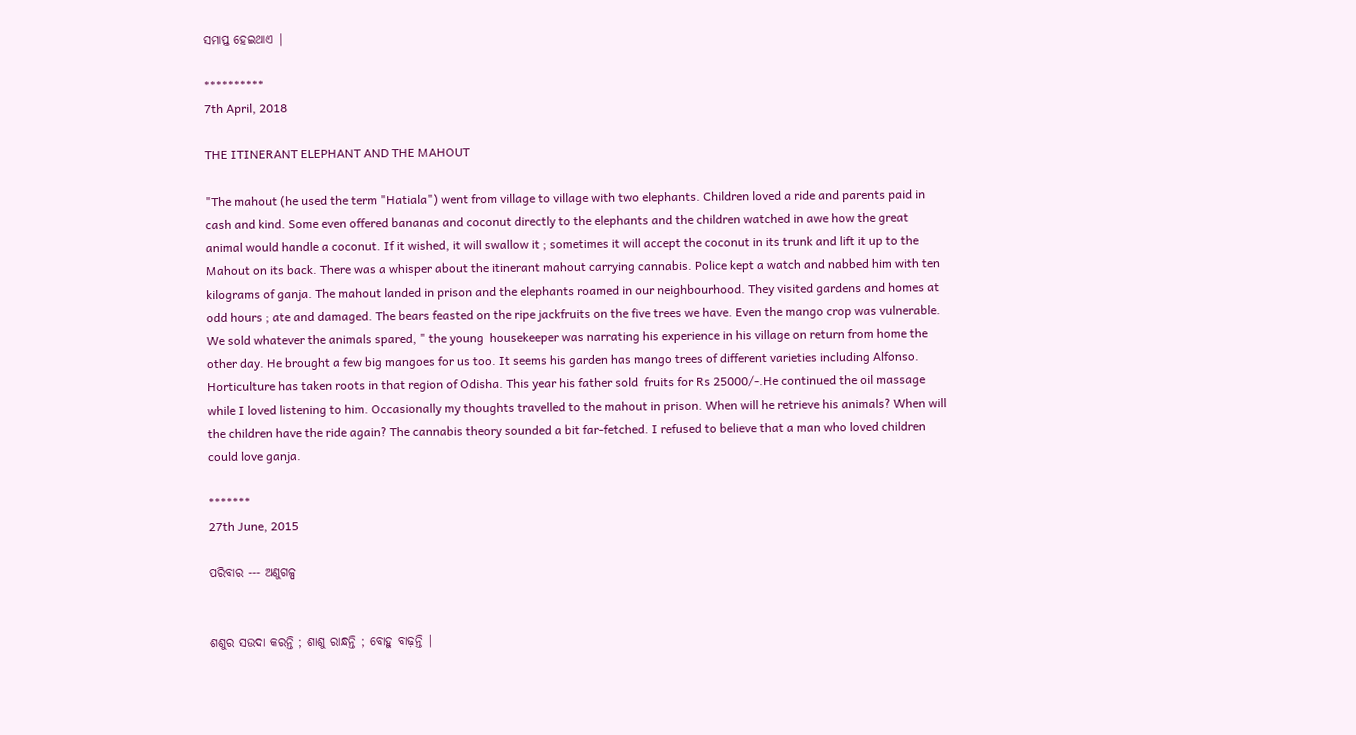ସମାପ୍ତ ହେଇଥାଏ |

**********
7th April, 2018

THE ITINERANT ELEPHANT AND THE MAHOUT

"The mahout (he used the term "Hatiala") went from village to village with two elephants. Children loved a ride and parents paid in cash and kind. Some even offered bananas and coconut directly to the elephants and the children watched in awe how the great animal would handle a coconut. If it wished, it will swallow it ; sometimes it will accept the coconut in its trunk and lift it up to the Mahout on its back. There was a whisper about the itinerant mahout carrying cannabis. Police kept a watch and nabbed him with ten kilograms of ganja. The mahout landed in prison and the elephants roamed in our neighbourhood. They visited gardens and homes at odd hours ; ate and damaged. The bears feasted on the ripe jackfruits on the five trees we have. Even the mango crop was vulnerable. We sold whatever the animals spared, " the young  housekeeper was narrating his experience in his village on return from home the other day. He brought a few big mangoes for us too. It seems his garden has mango trees of different varieties including Alfonso. Horticulture has taken roots in that region of Odisha. This year his father sold  fruits for Rs 25000/-.He continued the oil massage while I loved listening to him. Occasionally my thoughts travelled to the mahout in prison. When will he retrieve his animals? When will the children have the ride again? The cannabis theory sounded a bit far-fetched. I refused to believe that a man who loved children could love ganja.

*******
27th June, 2015

ପରିବାର --- ଅଣୁଗଳ୍ପ


ଶଶୁର ସଉଦା କରନ୍ତି ; ଶାଶୁ ରାନ୍ଧନ୍ତି ; ବୋହୁ ବାଢ଼ନ୍ତି |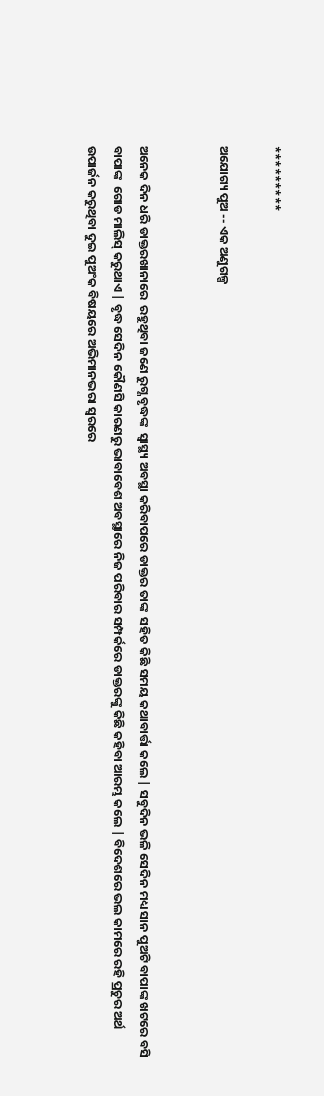*********

ଅଯୋଗ୍ୟ ପୁଅ -- ଏକ ଅଣୁଗଳ୍ପ


ଅନେକ ଦିନ ଧରି ଡାକ୍ତରଖାନାରେ  ରହୁଥିବା ଜଣେ ରୁଗ୍ଣ ବୃଦ୍ଧଙ୍କ  ସ୍ବାସ୍ଥ୍ୟ ଅବସ୍ଥା କରିବାପରେ ଡାକ୍ତର ତାଙ୍କ  ସହିତ କିଛି ସମୟ କଥାବାର୍ତ୍ତା କଲେ | ସବୁଦିନ ଭଳି ସେଦିନ ମଧ୍ୟ ସାନ ପୁଅଟି ବାପାଙ୍କ ଖଟରେ ବସି ବାପାଙ୍କ  ଗୋଡ ମାଲିସ୍ କରୁଥାଏ | ବୃଦ୍ଧ ସେଦିନ କୌଣସି କାରଣରୁ ଭାବାବେଶ ଅବସ୍ଥାରେ ନିଜ ପରିବାର ସମ୍ପର୍କରେ ଡାକ୍ତରଙ୍କୁ କିଛି କହିବା ଆରମ୍ଭ କଲେ | ବିଦେଶରେ ଭଲ କାମରେ ରହି ପ୍ରଚୁର ଅର୍ଥ ଉପାର୍ଜନ କରୁଥିବା ଦୁଇ ପୁଅଂକ ବିଷୟରେ ଅଭିମାନଭରା ସ୍ବରରେ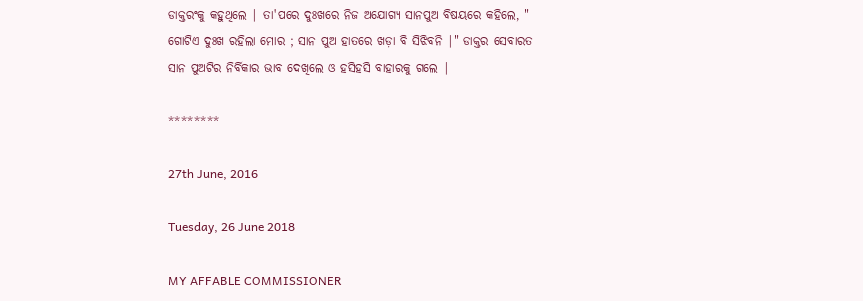ଡାକ୍ତରଂକୁ କହୁଥିଲେ | ତା'ପରେ ଦୁଃଖରେ ନିଜ ଅଯୋଗ୍ୟ ସାନପୁଅ ବିଷୟରେ କହିଲେ, " ଗୋଟିଏ ଦୁଃଖ ରହିଲା ମୋର ; ସାନ ପୁଅ ହାତରେ ଖଡ଼ା ବି ସିଝିବନି |" ଡାକ୍ତର ସେବାରତ ସାନ ପୁଅଟିର ନିର୍ବିକାର ଭାବ ଦେଖିଲେ ଓ ହସିହସି ବାହାରକୁ ଗଲେ |

********

27th June, 2016

Tuesday, 26 June 2018

MY AFFABLE COMMISSIONER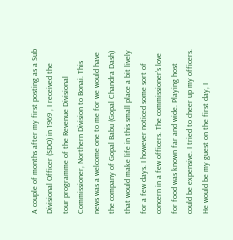A couple of months after my first posting as a Sub Divisional Officer (SDO) in 1969 , I received the tour programme of the Revenue Divisional Commissioner, Northern Division to Bonai. This news was a welcome one to me for we would have the company of Gopal Babu (Gopal Chandra Dash) that would make life in this small place a bit lively for a few days. I however noticed some sort of concern in a few officers. The commissioner’s love for food was known far and wide. Playing host could be expensive. I tried to cheer up my officers. He would be my guest on the first day, I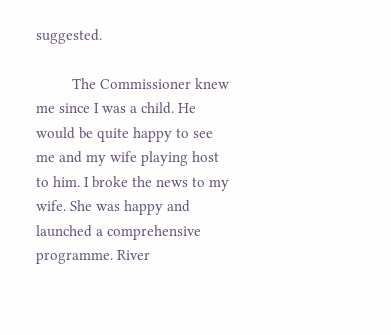suggested.

         The Commissioner knew me since I was a child. He would be quite happy to see me and my wife playing host to him. I broke the news to my wife. She was happy and launched a comprehensive programme. River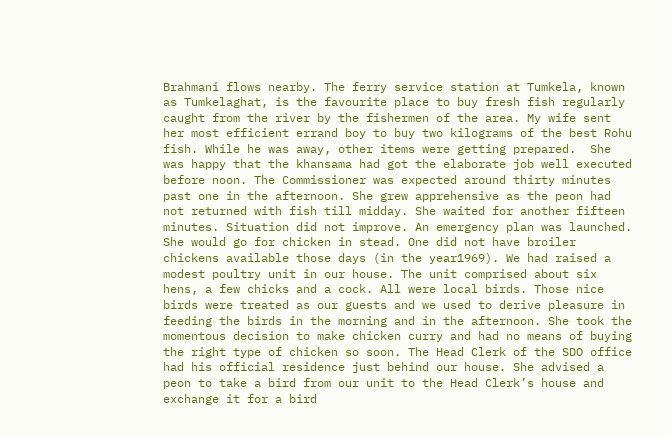Brahmani flows nearby. The ferry service station at Tumkela, known as Tumkelaghat, is the favourite place to buy fresh fish regularly caught from the river by the fishermen of the area. My wife sent her most efficient errand boy to buy two kilograms of the best Rohu fish. While he was away, other items were getting prepared.  She was happy that the khansama had got the elaborate job well executed before noon. The Commissioner was expected around thirty minutes past one in the afternoon. She grew apprehensive as the peon had not returned with fish till midday. She waited for another fifteen minutes. Situation did not improve. An emergency plan was launched. She would go for chicken in stead. One did not have broiler chickens available those days (in the year1969). We had raised a modest poultry unit in our house. The unit comprised about six hens, a few chicks and a cock. All were local birds. Those nice birds were treated as our guests and we used to derive pleasure in feeding the birds in the morning and in the afternoon. She took the momentous decision to make chicken curry and had no means of buying the right type of chicken so soon. The Head Clerk of the SDO office had his official residence just behind our house. She advised a peon to take a bird from our unit to the Head Clerk’s house and exchange it for a bird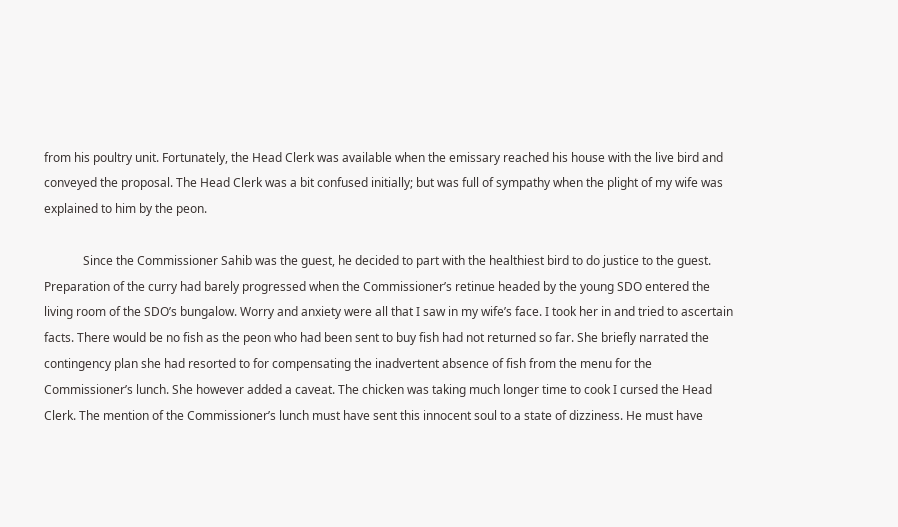from his poultry unit. Fortunately, the Head Clerk was available when the emissary reached his house with the live bird and conveyed the proposal. The Head Clerk was a bit confused initially; but was full of sympathy when the plight of my wife was explained to him by the peon.

             Since the Commissioner Sahib was the guest, he decided to part with the healthiest bird to do justice to the guest.  Preparation of the curry had barely progressed when the Commissioner’s retinue headed by the young SDO entered the living room of the SDO’s bungalow. Worry and anxiety were all that I saw in my wife’s face. I took her in and tried to ascertain facts. There would be no fish as the peon who had been sent to buy fish had not returned so far. She briefly narrated the contingency plan she had resorted to for compensating the inadvertent absence of fish from the menu for the Commissioner’s lunch. She however added a caveat. The chicken was taking much longer time to cook I cursed the Head Clerk. The mention of the Commissioner’s lunch must have sent this innocent soul to a state of dizziness. He must have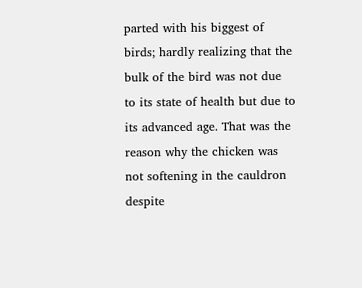parted with his biggest of birds; hardly realizing that the bulk of the bird was not due to its state of health but due to its advanced age. That was the reason why the chicken was not softening in the cauldron despite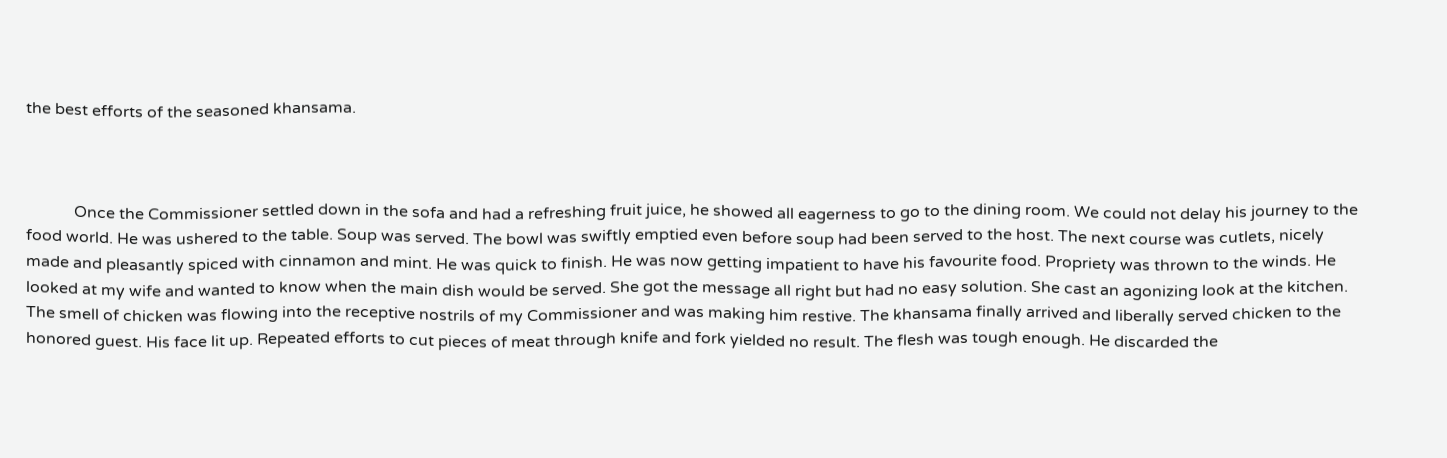the best efforts of the seasoned khansama.



            Once the Commissioner settled down in the sofa and had a refreshing fruit juice, he showed all eagerness to go to the dining room. We could not delay his journey to the food world. He was ushered to the table. Soup was served. The bowl was swiftly emptied even before soup had been served to the host. The next course was cutlets, nicely made and pleasantly spiced with cinnamon and mint. He was quick to finish. He was now getting impatient to have his favourite food. Propriety was thrown to the winds. He looked at my wife and wanted to know when the main dish would be served. She got the message all right but had no easy solution. She cast an agonizing look at the kitchen. The smell of chicken was flowing into the receptive nostrils of my Commissioner and was making him restive. The khansama finally arrived and liberally served chicken to the honored guest. His face lit up. Repeated efforts to cut pieces of meat through knife and fork yielded no result. The flesh was tough enough. He discarded the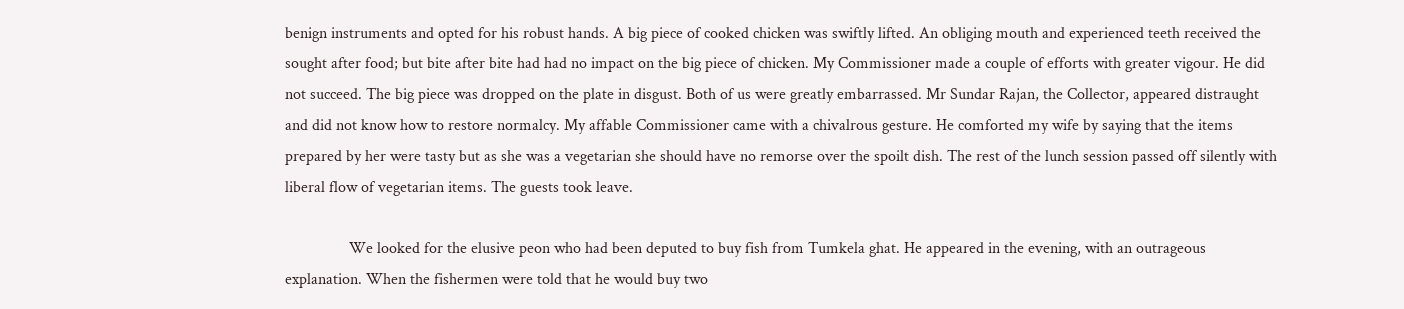benign instruments and opted for his robust hands. A big piece of cooked chicken was swiftly lifted. An obliging mouth and experienced teeth received the sought after food; but bite after bite had had no impact on the big piece of chicken. My Commissioner made a couple of efforts with greater vigour. He did not succeed. The big piece was dropped on the plate in disgust. Both of us were greatly embarrassed. Mr Sundar Rajan, the Collector, appeared distraught and did not know how to restore normalcy. My affable Commissioner came with a chivalrous gesture. He comforted my wife by saying that the items prepared by her were tasty but as she was a vegetarian she should have no remorse over the spoilt dish. The rest of the lunch session passed off silently with liberal flow of vegetarian items. The guests took leave.

                We looked for the elusive peon who had been deputed to buy fish from Tumkela ghat. He appeared in the evening, with an outrageous explanation. When the fishermen were told that he would buy two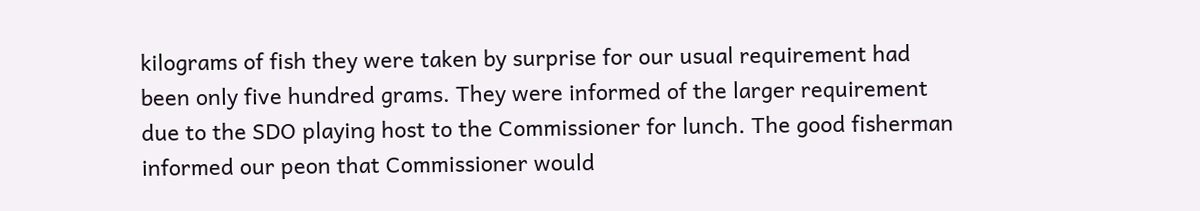kilograms of fish they were taken by surprise for our usual requirement had been only five hundred grams. They were informed of the larger requirement due to the SDO playing host to the Commissioner for lunch. The good fisherman informed our peon that Commissioner would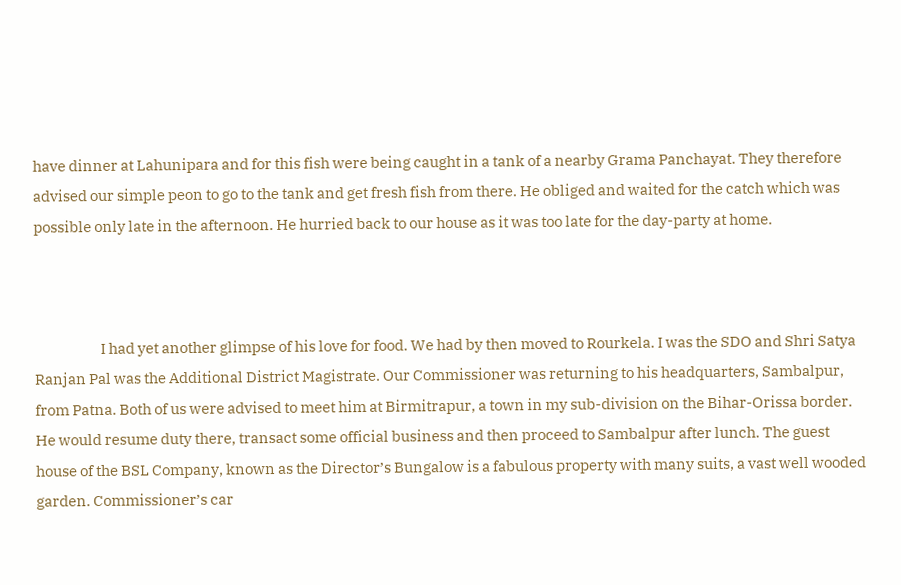have dinner at Lahunipara and for this fish were being caught in a tank of a nearby Grama Panchayat. They therefore advised our simple peon to go to the tank and get fresh fish from there. He obliged and waited for the catch which was possible only late in the afternoon. He hurried back to our house as it was too late for the day-party at home.



                      I had yet another glimpse of his love for food. We had by then moved to Rourkela. I was the SDO and Shri Satya Ranjan Pal was the Additional District Magistrate. Our Commissioner was returning to his headquarters, Sambalpur, from Patna. Both of us were advised to meet him at Birmitrapur, a town in my sub-division on the Bihar-Orissa border. He would resume duty there, transact some official business and then proceed to Sambalpur after lunch. The guest house of the BSL Company, known as the Director’s Bungalow is a fabulous property with many suits, a vast well wooded garden. Commissioner’s car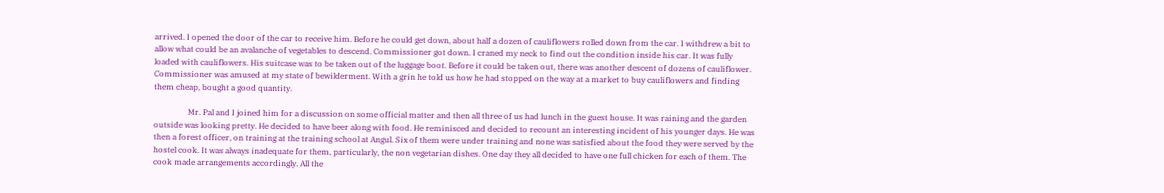arrived. I opened the door of the car to receive him. Before he could get down, about half a dozen of cauliflowers rolled down from the car. I withdrew a bit to allow what could be an avalanche of vegetables to descend. Commissioner got down. I craned my neck to find out the condition inside his car. It was fully loaded with cauliflowers. His suitcase was to be taken out of the luggage boot. Before it could be taken out, there was another descent of dozens of cauliflower. Commissioner was amused at my state of bewilderment. With a grin he told us how he had stopped on the way at a market to buy cauliflowers and finding them cheap, bought a good quantity.

                 Mr. Pal and I joined him for a discussion on some official matter and then all three of us had lunch in the guest house. It was raining and the garden outside was looking pretty. He decided to have beer along with food. He reminisced and decided to recount an interesting incident of his younger days. He was then a forest officer, on training at the training school at Angul. Six of them were under training and none was satisfied about the food they were served by the hostel cook. It was always inadequate for them, particularly, the non vegetarian dishes. One day they all decided to have one full chicken for each of them. The cook made arrangements accordingly. All the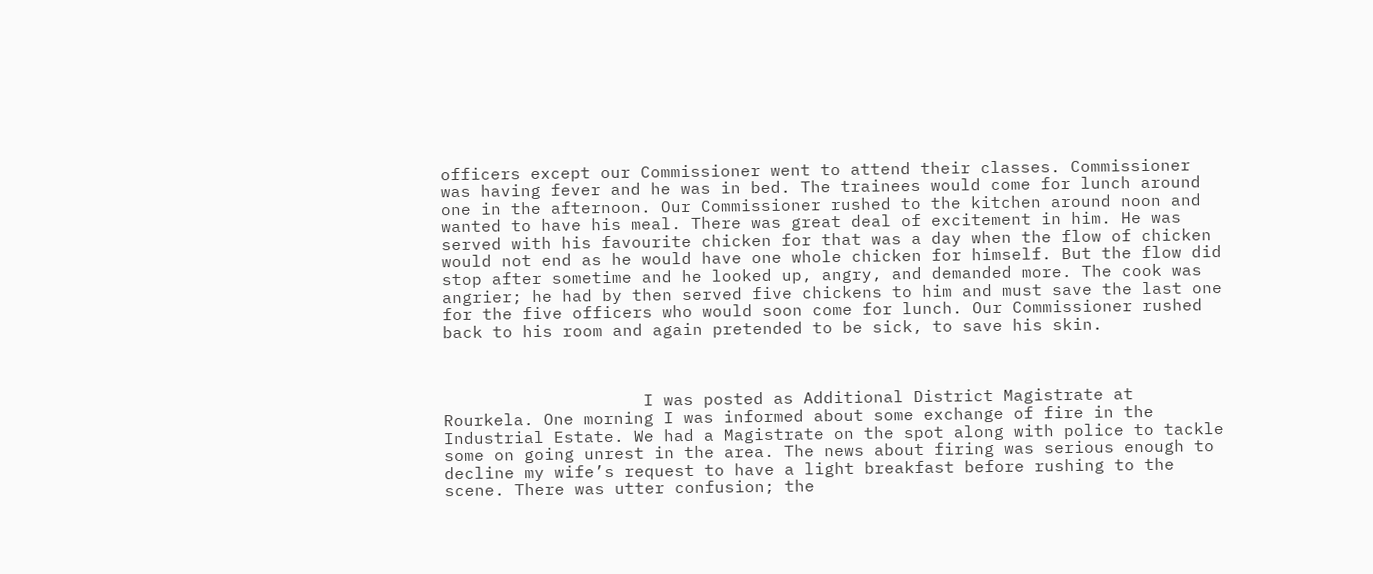officers except our Commissioner went to attend their classes. Commissioner was having fever and he was in bed. The trainees would come for lunch around one in the afternoon. Our Commissioner rushed to the kitchen around noon and wanted to have his meal. There was great deal of excitement in him. He was served with his favourite chicken for that was a day when the flow of chicken would not end as he would have one whole chicken for himself. But the flow did stop after sometime and he looked up, angry, and demanded more. The cook was angrier; he had by then served five chickens to him and must save the last one for the five officers who would soon come for lunch. Our Commissioner rushed back to his room and again pretended to be sick, to save his skin.



                    I was posted as Additional District Magistrate at Rourkela. One morning I was informed about some exchange of fire in the Industrial Estate. We had a Magistrate on the spot along with police to tackle some on going unrest in the area. The news about firing was serious enough to decline my wife’s request to have a light breakfast before rushing to the scene. There was utter confusion; the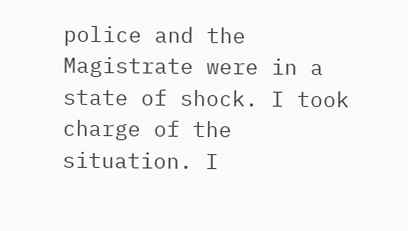police and the Magistrate were in a state of shock. I took charge of the situation. I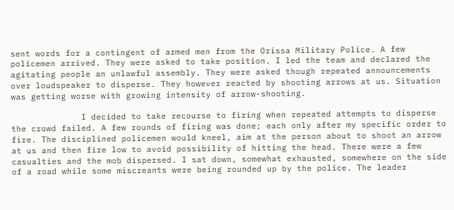sent words for a contingent of armed men from the Orissa Military Police. A few policemen arrived. They were asked to take position. I led the team and declared the agitating people an unlawful assembly. They were asked though repeated announcements over loudspeaker to disperse. They however reacted by shooting arrows at us. Situation was getting worse with growing intensity of arrow-shooting.

              I decided to take recourse to firing when repeated attempts to disperse the crowd failed. A few rounds of firing was done; each only after my specific order to fire. The disciplined policemen would kneel, aim at the person about to shoot an arrow at us and then fire low to avoid possibility of hitting the head. There were a few casualties and the mob dispersed. I sat down, somewhat exhausted, somewhere on the side of a road while some miscreants were being rounded up by the police. The leader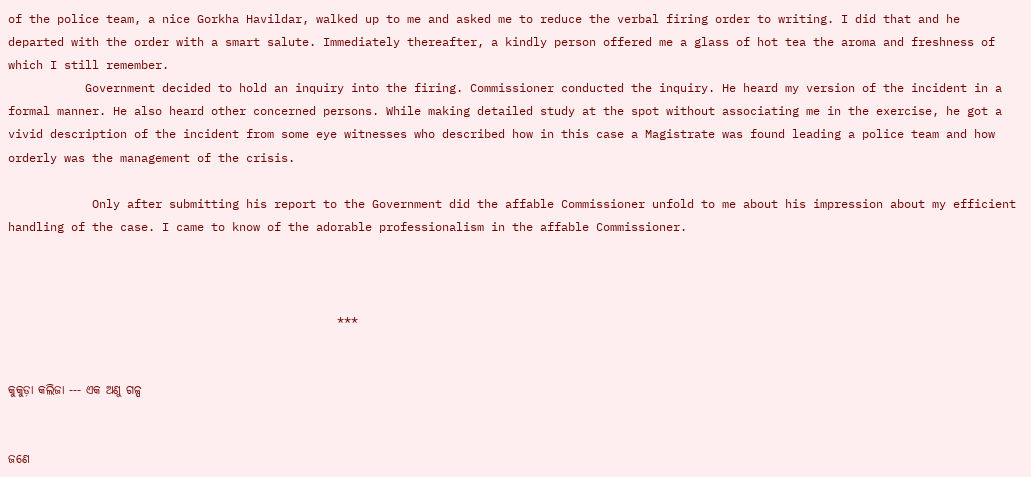of the police team, a nice Gorkha Havildar, walked up to me and asked me to reduce the verbal firing order to writing. I did that and he departed with the order with a smart salute. Immediately thereafter, a kindly person offered me a glass of hot tea the aroma and freshness of which I still remember.
           Government decided to hold an inquiry into the firing. Commissioner conducted the inquiry. He heard my version of the incident in a formal manner. He also heard other concerned persons. While making detailed study at the spot without associating me in the exercise, he got a vivid description of the incident from some eye witnesses who described how in this case a Magistrate was found leading a police team and how orderly was the management of the crisis.

            Only after submitting his report to the Government did the affable Commissioner unfold to me about his impression about my efficient handling of the case. I came to know of the adorable professionalism in the affable Commissioner.



                                               ***


କୁକୁଡ଼ା କଲିଜା --- ଏକ ଅଣୁ ଗଳ୍ପ


ଜଣେ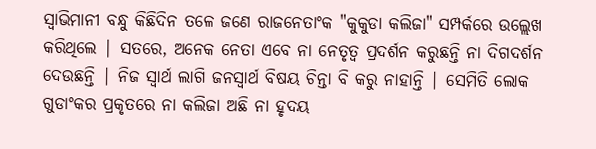ସ୍ବାଭିମାନୀ ବନ୍ଧୁ କିଛିଦିନ ତଳେ ଜଣେ ରାଜନେତାଂକ "କୁକୁଡା କଲିଜା" ସମ୍ପର୍କରେ ଉଲ୍ଲେଖ କରିଥିଲେ | ସତରେ, ଅନେକ ନେତା ଏବେ ନା ନେତୃତ୍ବ ପ୍ରଦର୍ଶନ କରୁଛନ୍ତି ନା ଦିଗଦର୍ଶନ ଦେଉଛନ୍ତି | ନିଜ ସ୍ବାର୍ଥ ଲାଗି ଜନସ୍ବାର୍ଥ ବିଷୟ ଚିନ୍ତା ବି କରୁ ନାହାନ୍ତି | ସେମିତି ଲୋକ ଗୁଡାଂକର ପ୍ରକୃତରେ ନା କଲିଜା ଅଛି ନା ହୃଦୟ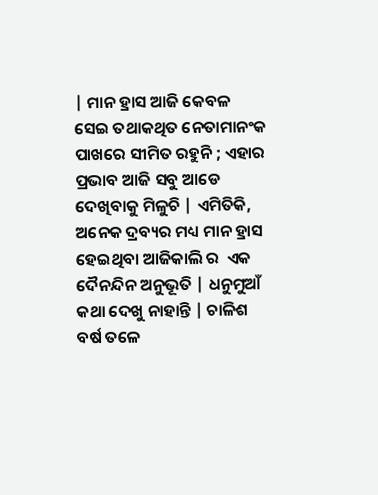| ମାନ ହ୍ରାସ ଆଜି କେବଳ ସେଇ ତଥାକଥିତ ନେତାମାନଂକ ପାଖରେ ସୀମିତ ରହୁନି ; ଏହାର ପ୍ରଭାବ ଆଜି ସବୁ ଆଡେ ଦେଖିବାକୁ ମିଳୁଚି | ଏମିତିକି,  ଅନେକ ଦ୍ରବ୍ୟର ମଧ୍ୟ ମାନ ହ୍ରାସ ହେଇଥିବା ଆଜିକାଲି ର  ଏକ ଦୈନନ୍ଦିନ ଅନୁଭୂତି | ଧନୁମୁଆଁ କଥା ଦେଖୁ ନାହାନ୍ତି | ଚାଳିଶ ବର୍ଷ ତଳେ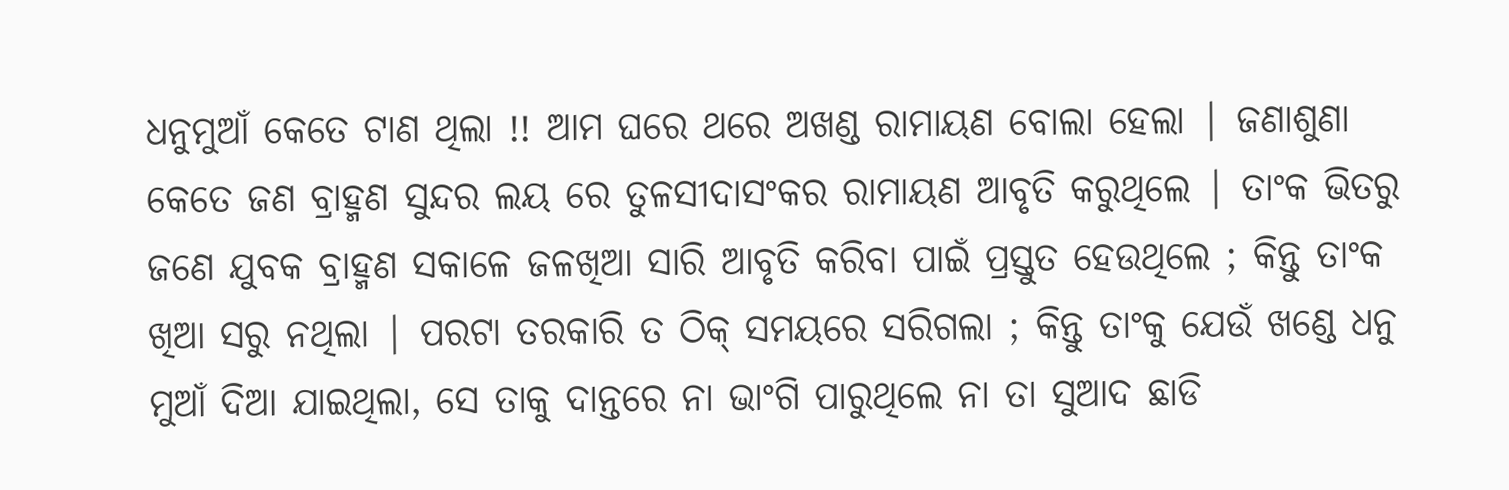ଧନୁମୁଆଁ କେତେ ଟାଣ ଥିଲା !! ଆମ ଘରେ ଥରେ ଅଖଣ୍ଡ ରାମାୟଣ ବୋଲା ହେଲା | ଜଣାଶୁଣା କେତେ ଜଣ ବ୍ରାହ୍ମଣ ସୁନ୍ଦର ଲୟ ରେ ତୁଳସୀଦାସଂକର ରାମାୟଣ ଆବୃତି କରୁଥିଲେ | ତାଂକ ଭିତରୁ ଜଣେ ଯୁବକ ବ୍ରାହ୍ମଣ ସକାଳେ ଜଳଖିଆ ସାରି ଆବୃତି କରିବା ପାଇଁ ପ୍ରସ୍ତୁତ ହେଉଥିଲେ ; କିନ୍ତୁ ତାଂକ ଖିଆ ସରୁ ନଥିଲା | ପରଟା ତରକାରି ତ ଠିକ୍ ସମୟରେ ସରିଗଲା ; କିନ୍ତୁ ତାଂକୁ ଯେଉଁ ଖଣ୍ଡେ ଧନୁ ମୁଆଁ ଦିଆ ଯାଇଥିଲା, ସେ ତାକୁ ଦାନ୍ତରେ ନା ଭାଂଗି ପାରୁଥିଲେ ନା ତା ସୁଆଦ ଛାଡି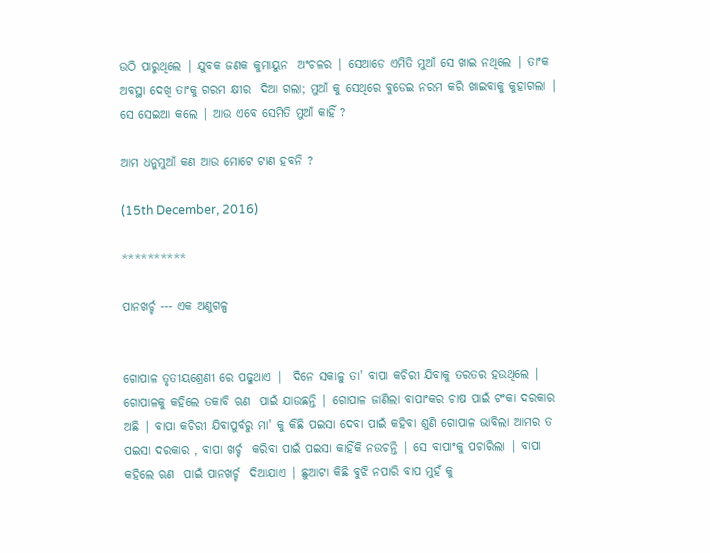ଉଠି ପାରୁଥିଲେ | ଯୁବକ ଜଣକ କୁମାୟୁନ  ଅଂଚଳର | ସେଆଡେ ଏମିତି ମୁଆଁ ସେ ଖାଇ ନଥିଲେ | ତାଂକ ଅବସ୍ଥା ଦେଖି ତାଂକୁ ଗରମ କ୍ଷୀର  ଦିଆ ଗଲା; ମୁଆଁ କୁ ସେଥିରେ ବୁଡେଇ ନରମ କରି ଖାଇବାକୁ କୁହାଗଲା | ସେ ସେଇଆ କଲେ | ଆଉ ଏବେ ସେମିତି ମୁଆଁ କାହିଁ ?

ଆମ ଧନୁମୁଆଁ କଣ ଆଉ ମୋଟେ ଟାଣ ହବନି ?

(15th December, 2016)

**********

ପାନଖର୍ଚ୍ଚ --- ଏକ ଅଣୁଗଳ୍ପ


ଗୋପାଳ ତୃତୀୟଶ୍ରେଣୀ ରେ ପଢୁଥାଏ |  ଦିନେ ସକାଳୁ ତା' ବାପା କଚିରୀ ଯିବାକୁ ତରତର ହଉଥିଲେ | ଗୋପାଳକୁ କହିଲେ ତକାବି ଋଣ  ପାଇଁ ଯାଉଛନ୍ତି | ଗୋପାଳ ଜାଣିଲା ବାପାଂକର ଚାଷ ପାଇଁ ଟଂକା ଦରକାର ଅଛି | ବାପା କଚିରୀ ଯିବାପୁର୍ବରୁ ମା' କୁ କିଛି ପଇସା ଦେବା ପାଇଁ କହିବା ଶୁଣି ଗୋପାଳ ଭାବିଲା ଆମର ତ ପଇସା ଦରକାର , ବାପା ଖର୍ଚ୍ଚ  କରିବା ପାଇଁ ପଇସା କାହିଁକି ନଉଚନ୍ତି | ସେ ବାପାଂକୁ ପଚାରିଲା | ବାପା କହିଲେ ଋଣ  ପାଇଁ ପାନଖର୍ଚ୍ଚ  ଦିଆଯାଏ | ଛୁଆଟା କିଛି ବୁଝି ନପାରି ବାପ ମୁହଁ କୁ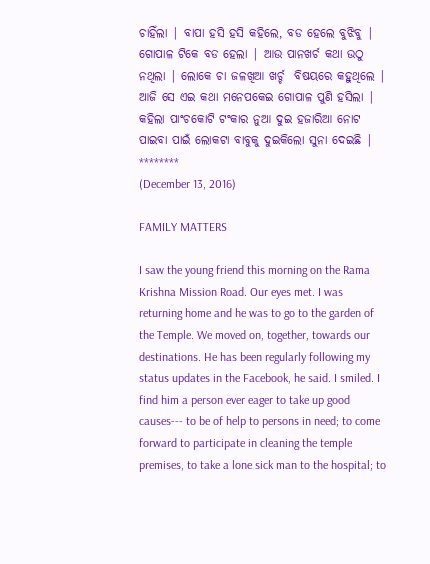ଚାହିଁଲା | ବାପା ହସି ହସି କହିଲେ, ବଡ ହେଲେ ବୁଝିବୁ | ଗୋପାଳ ଟିକେ ବଡ ହେଲା | ଆଉ ପାନଖର୍ଚ କଥା ଉଠୁ ନଥିଲା | ଲୋକେ ଚା ଜଳଖିଆ ଖର୍ଚ୍ଚ  ବିଷୟରେ କହୁଥିଲେ | ଆଜି ସେ ଏଇ କଥା ମନେପକେଇ ଗୋପାଳ ପୁଣି ହସିଲା | କହିଲା ପାଂଚକୋଟି ଟଂକାର ନୁଆ ଦୁଇ ହଜାରିଆ ନୋଟ ପାଇବା ପାଇଁ ଲୋକଟା ବାବୁକୁ ଦୁଇକିଲୋ ସୁନା ଦେଇଛି |
********
(December 13, 2016)

FAMILY MATTERS

I saw the young friend this morning on the Rama Krishna Mission Road. Our eyes met. I was returning home and he was to go to the garden of the Temple. We moved on, together, towards our destinations. He has been regularly following my status updates in the Facebook, he said. I smiled. I find him a person ever eager to take up good causes--- to be of help to persons in need; to come forward to participate in cleaning the temple premises, to take a lone sick man to the hospital; to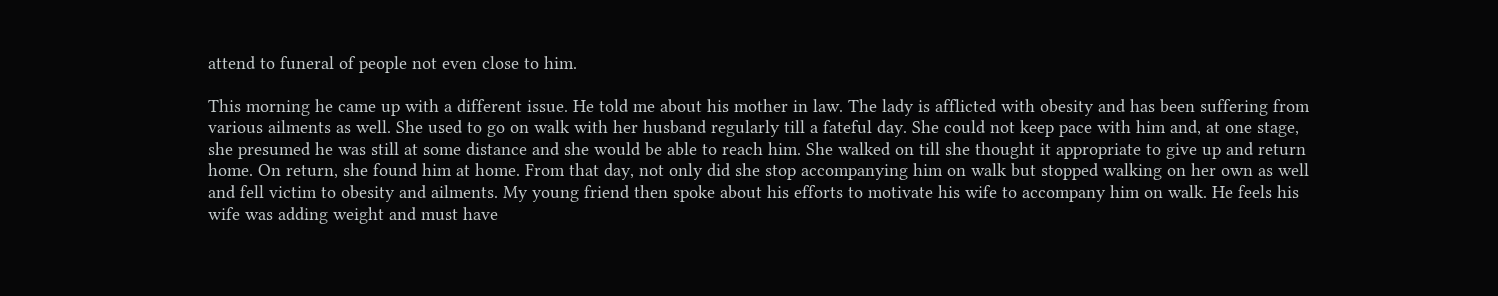attend to funeral of people not even close to him.

This morning he came up with a different issue. He told me about his mother in law. The lady is afflicted with obesity and has been suffering from various ailments as well. She used to go on walk with her husband regularly till a fateful day. She could not keep pace with him and, at one stage, she presumed he was still at some distance and she would be able to reach him. She walked on till she thought it appropriate to give up and return home. On return, she found him at home. From that day, not only did she stop accompanying him on walk but stopped walking on her own as well and fell victim to obesity and ailments. My young friend then spoke about his efforts to motivate his wife to accompany him on walk. He feels his wife was adding weight and must have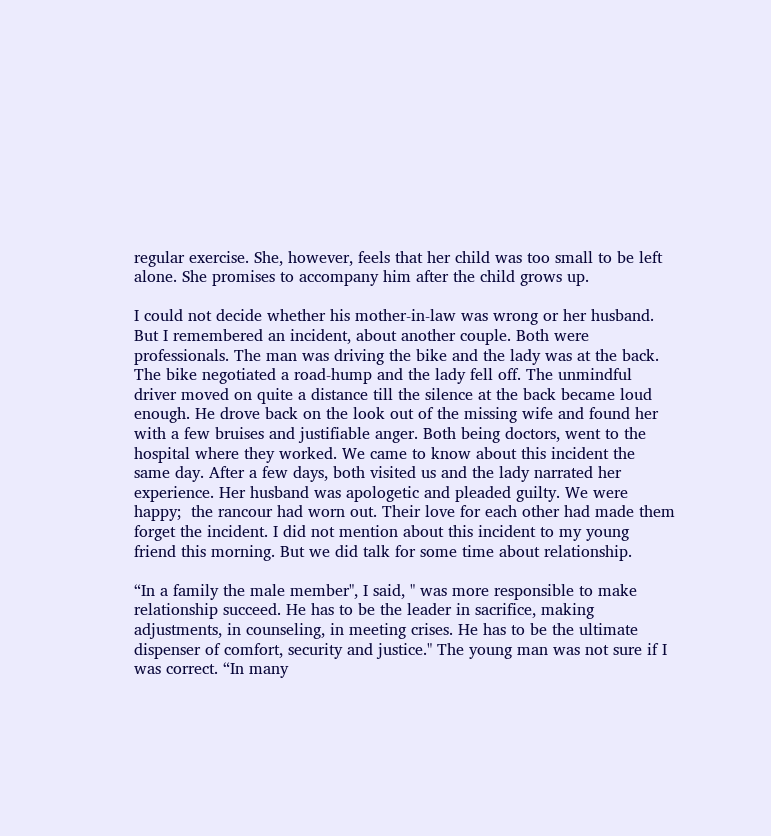regular exercise. She, however, feels that her child was too small to be left alone. She promises to accompany him after the child grows up.

I could not decide whether his mother-in-law was wrong or her husband. But I remembered an incident, about another couple. Both were professionals. The man was driving the bike and the lady was at the back. The bike negotiated a road-hump and the lady fell off. The unmindful driver moved on quite a distance till the silence at the back became loud enough. He drove back on the look out of the missing wife and found her with a few bruises and justifiable anger. Both being doctors, went to the hospital where they worked. We came to know about this incident the same day. After a few days, both visited us and the lady narrated her experience. Her husband was apologetic and pleaded guilty. We were happy;  the rancour had worn out. Their love for each other had made them forget the incident. I did not mention about this incident to my young friend this morning. But we did talk for some time about relationship.

“In a family the male member", I said, " was more responsible to make relationship succeed. He has to be the leader in sacrifice, making adjustments, in counseling, in meeting crises. He has to be the ultimate dispenser of comfort, security and justice." The young man was not sure if I was correct. “In many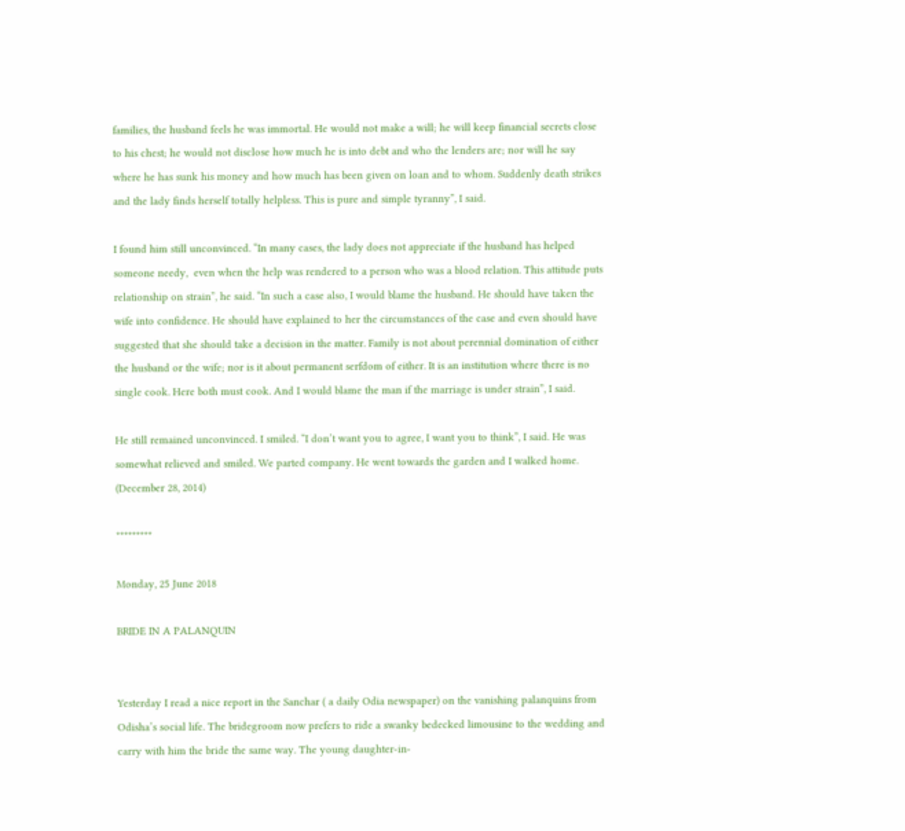families, the husband feels he was immortal. He would not make a will; he will keep financial secrets close to his chest; he would not disclose how much he is into debt and who the lenders are; nor will he say where he has sunk his money and how much has been given on loan and to whom. Suddenly death strikes and the lady finds herself totally helpless. This is pure and simple tyranny”, I said.

I found him still unconvinced. “In many cases, the lady does not appreciate if the husband has helped someone needy,  even when the help was rendered to a person who was a blood relation. This attitude puts relationship on strain”, he said. “In such a case also, I would blame the husband. He should have taken the wife into confidence. He should have explained to her the circumstances of the case and even should have suggested that she should take a decision in the matter. Family is not about perennial domination of either the husband or the wife; nor is it about permanent serfdom of either. It is an institution where there is no single cook. Here both must cook. And I would blame the man if the marriage is under strain”, I said.

He still remained unconvinced. I smiled. “I don’t want you to agree, I want you to think”, I said. He was somewhat relieved and smiled. We parted company. He went towards the garden and I walked home.
(December 28, 2014)

*********

Monday, 25 June 2018

BRIDE IN A PALANQUIN


Yesterday I read a nice report in the Sanchar ( a daily Odia newspaper) on the vanishing palanquins from Odisha’s social life. The bridegroom now prefers to ride a swanky bedecked limousine to the wedding and carry with him the bride the same way. The young daughter-in-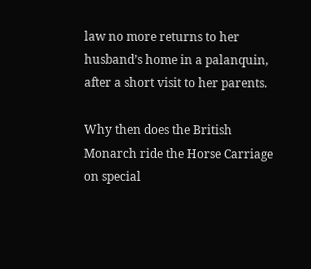law no more returns to her husband’s home in a palanquin, after a short visit to her parents.

Why then does the British Monarch ride the Horse Carriage on special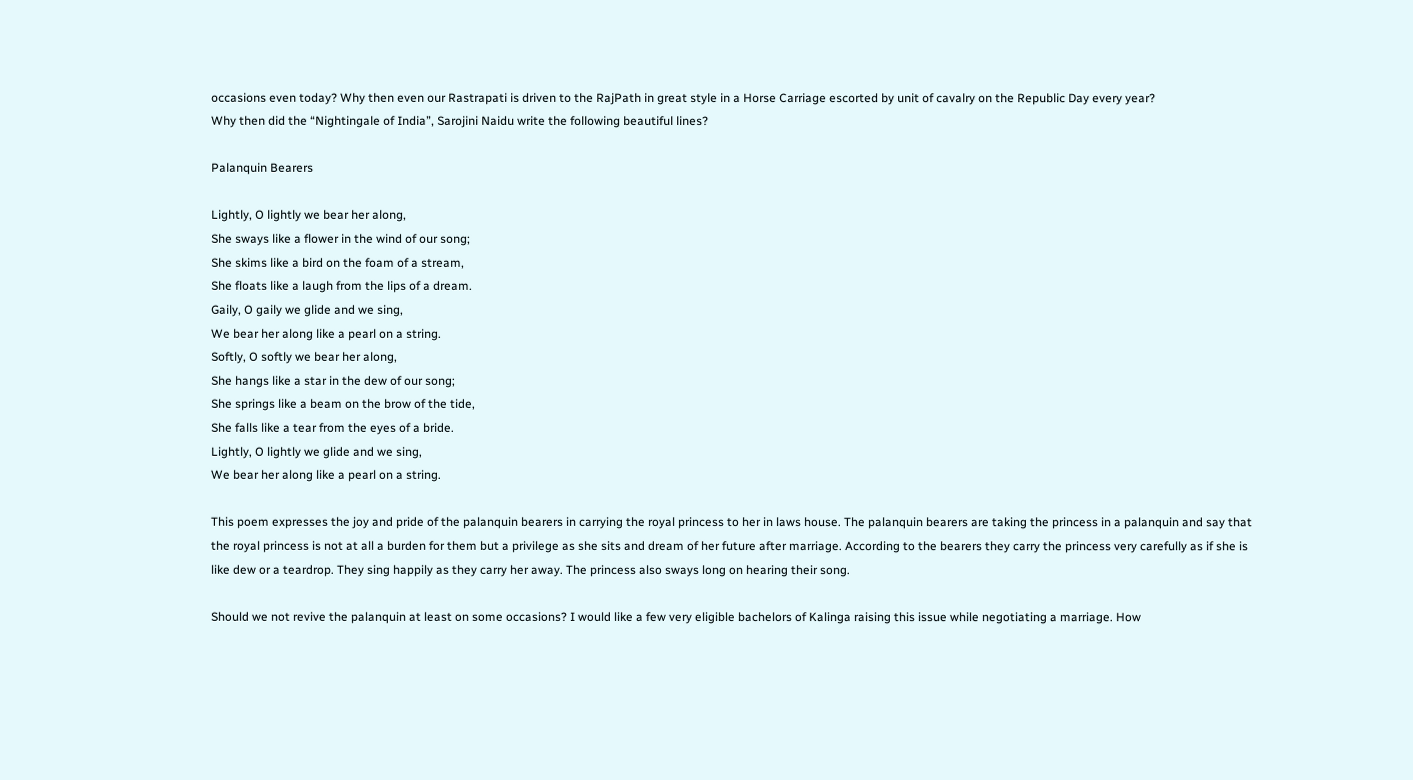occasions even today? Why then even our Rastrapati is driven to the RajPath in great style in a Horse Carriage escorted by unit of cavalry on the Republic Day every year?
Why then did the “Nightingale of India”, Sarojini Naidu write the following beautiful lines?

Palanquin Bearers

Lightly, O lightly we bear her along,
She sways like a flower in the wind of our song;
She skims like a bird on the foam of a stream,
She floats like a laugh from the lips of a dream.
Gaily, O gaily we glide and we sing,
We bear her along like a pearl on a string.
Softly, O softly we bear her along,
She hangs like a star in the dew of our song;
She springs like a beam on the brow of the tide,
She falls like a tear from the eyes of a bride.
Lightly, O lightly we glide and we sing,
We bear her along like a pearl on a string.

This poem expresses the joy and pride of the palanquin bearers in carrying the royal princess to her in laws house. The palanquin bearers are taking the princess in a palanquin and say that the royal princess is not at all a burden for them but a privilege as she sits and dream of her future after marriage. According to the bearers they carry the princess very carefully as if she is like dew or a teardrop. They sing happily as they carry her away. The princess also sways long on hearing their song.

Should we not revive the palanquin at least on some occasions? I would like a few very eligible bachelors of Kalinga raising this issue while negotiating a marriage. How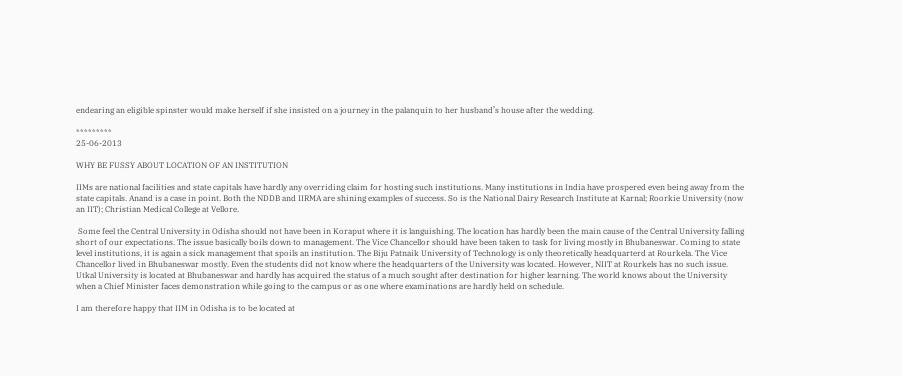endearing an eligible spinster would make herself if she insisted on a journey in the palanquin to her husband’s house after the wedding.

*********
25-06-2013

WHY BE FUSSY ABOUT LOCATION OF AN INSTITUTION

IIMs are national facilities and state capitals have hardly any overriding claim for hosting such institutions. Many institutions in India have prospered even being away from the state capitals. Anand is a case in point. Both the NDDB and IIRMA are shining examples of success. So is the National Dairy Research Institute at Karnal; Roorkie University (now an IIT); Christian Medical College at Vellore.

 Some feel the Central University in Odisha should not have been in Koraput where it is languishing. The location has hardly been the main cause of the Central University falling short of our expectations. The issue basically boils down to management. The Vice Chancellor should have been taken to task for living mostly in Bhubaneswar. Coming to state level institutions, it is again a sick management that spoils an institution. The Biju Patnaik University of Technology is only theoretically headquarterd at Rourkela. The Vice Chancellor lived in Bhubaneswar mostly. Even the students did not know where the headquarters of the University was located. However, NIIT at Rourkels has no such issue. Utkal University is located at Bhubaneswar and hardly has acquired the status of a much sought after destination for higher learning. The world knows about the University when a Chief Minister faces demonstration while going to the campus or as one where examinations are hardly held on schedule.

I am therefore happy that IIM in Odisha is to be located at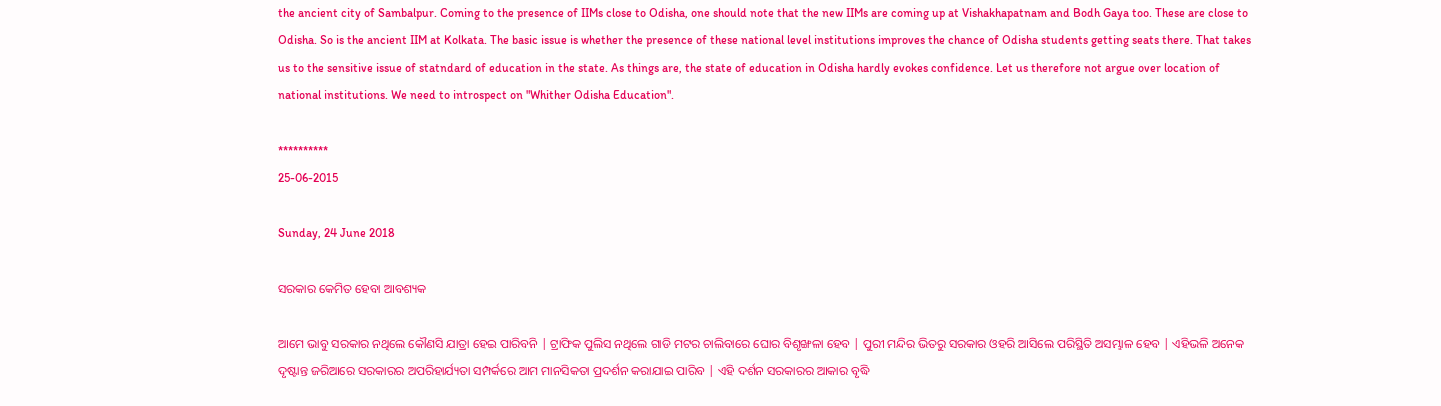the ancient city of Sambalpur. Coming to the presence of IIMs close to Odisha, one should note that the new IIMs are coming up at Vishakhapatnam and Bodh Gaya too. These are close to Odisha. So is the ancient IIM at Kolkata. The basic issue is whether the presence of these national level institutions improves the chance of Odisha students getting seats there. That takes us to the sensitive issue of statndard of education in the state. As things are, the state of education in Odisha hardly evokes confidence. Let us therefore not argue over location of national institutions. We need to introspect on "Whither Odisha Education".

**********
25-06-2015

Sunday, 24 June 2018

ସରକାର କେମିତ ହେବା ଆବଶ୍ୟକ

ଆମେ ଭାବୁ ସରକାର ନଥିଲେ କୌଣସି ଯାତ୍ରା ହେଇ ପାରିବନି | ଟ୍ରାଫିକ ପୁଲିସ ନଥିଲେ ଗାଡି ମଟର ଚାଲିବାରେ ଘୋର ବିଶୃଙ୍ଖଳା ହେବ | ପୁରୀ ମନ୍ଦିର ଭିତରୁ ସରକାର ଓହରି ଆସିଲେ ପରିସ୍ଥିତି ଅସମ୍ଭାଳ ହେବ | ଏହିଭଳି ଅନେକ ଦୃଷ୍ଟାନ୍ତ ଜରିଆରେ ସରକାରର ଅପରିହାର୍ଯ୍ୟତା ସମ୍ପର୍କରେ ଆମ ମାନସିକତା ପ୍ରଦର୍ଶନ କରାଯାଇ ପାରିବ | ଏହି ଦର୍ଶନ ସରକାରର ଆକାର ବୃଦ୍ଧି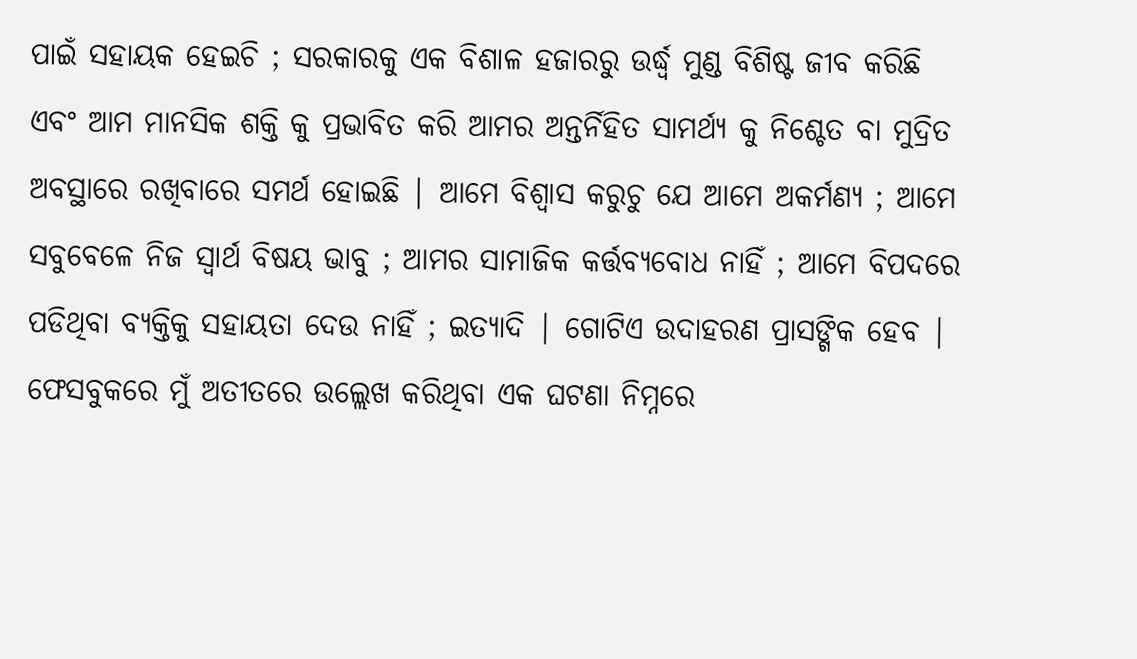ପାଇଁ ସହାୟକ ହେଇଚି ; ସରକାରକୁ ଏକ ବିଶାଳ ହଜାରରୁ ଉର୍ଦ୍ଧ୍ବ ମୁଣ୍ଡ ବିଶିଷ୍ଟ ଜୀବ କରିଛି ଏବଂ ଆମ ମାନସିକ ଶକ୍ତି କୁ ପ୍ରଭାବିତ କରି ଆମର ଅନ୍ତର୍ନିହିତ ସାମର୍ଥ୍ୟ କୁ ନିଶ୍ଚେତ ବା ମୁଦ୍ରିତ ଅବସ୍ଥାରେ ରଖିବାରେ ସମର୍ଥ ହୋଇଛି | ଆମେ ବିଶ୍ବାସ କରୁଚୁ ଯେ ଆମେ ଅକର୍ମଣ୍ୟ ; ଆମେ ସବୁବେଳେ ନିଜ ସ୍ୱାର୍ଥ ବିଷୟ ଭାବୁ ; ଆମର ସାମାଜିକ କର୍ତ୍ତବ୍ୟବୋଧ ନାହିଁ ; ଆମେ ବିପଦରେ ପଡିଥିବା ବ୍ୟକ୍ତିକୁ ସହାୟତା ଦେଉ ନାହିଁ ; ଇତ୍ୟାଦି | ଗୋଟିଏ ଉଦାହରଣ ପ୍ରାସଙ୍ଗିକ ହେବ | ଫେସବୁକରେ ମୁଁ ଅତୀତରେ ଉଲ୍ଲେଖ କରିଥିବା ଏକ ଘଟଣା ନିମ୍ନରେ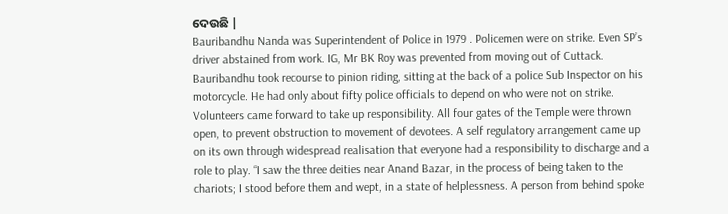ଦେଉଛି |
Bauribandhu Nanda was Superintendent of Police in 1979 . Policemen were on strike. Even SP’s driver abstained from work. IG, Mr BK Roy was prevented from moving out of Cuttack. Bauribandhu took recourse to pinion riding, sitting at the back of a police Sub Inspector on his motorcycle. He had only about fifty police officials to depend on who were not on strike. Volunteers came forward to take up responsibility. All four gates of the Temple were thrown open, to prevent obstruction to movement of devotees. A self regulatory arrangement came up on its own through widespread realisation that everyone had a responsibility to discharge and a role to play. “I saw the three deities near Anand Bazar, in the process of being taken to the chariots; I stood before them and wept, in a state of helplessness. A person from behind spoke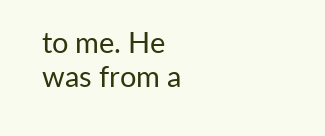to me. He was from a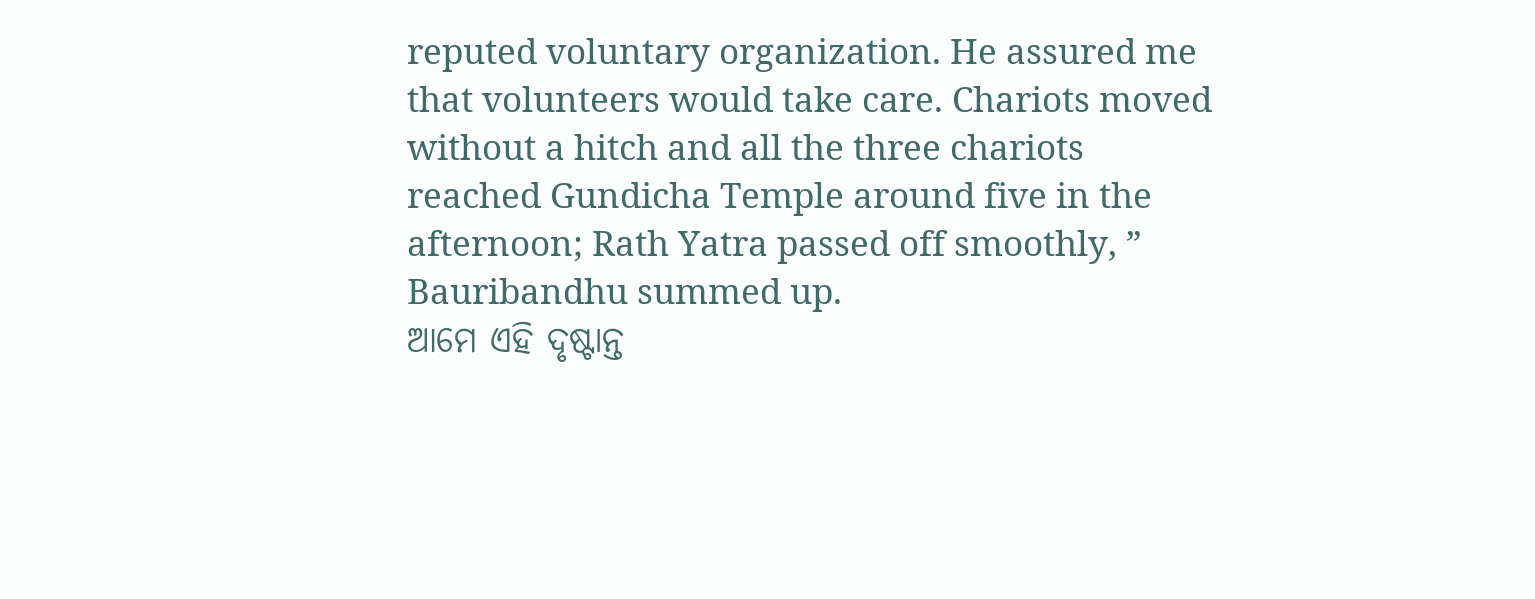reputed voluntary organization. He assured me that volunteers would take care. Chariots moved without a hitch and all the three chariots reached Gundicha Temple around five in the afternoon; Rath Yatra passed off smoothly, ” Bauribandhu summed up.
ଆମେ ଏହି ଦୃଷ୍ଟାନ୍ତ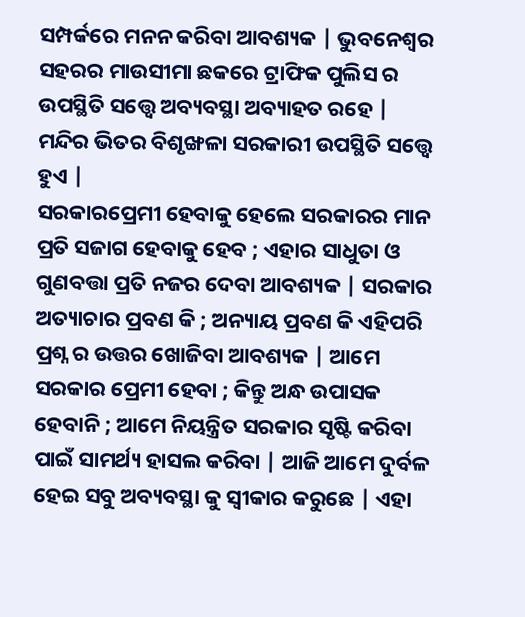ସମ୍ପର୍କରେ ମନନ କରିବା ଆବଶ୍ୟକ | ଭୁବନେଶ୍ୱର ସହରର ମାଉସୀମା ଛକରେ ଟ୍ରାଫିକ ପୁଲିସ ର ଉପସ୍ଥିତି ସତ୍ତ୍ୱେ ଅବ୍ୟବସ୍ଥା ଅବ୍ୟାହତ ରହେ | ମନ୍ଦିର ଭିତର ବିଶୃଙ୍ଖଳା ସରକାରୀ ଉପସ୍ଥିତି ସତ୍ତ୍ୱେ ହୁଏ |
ସରକାରପ୍ରେମୀ ହେବାକୁ ହେଲେ ସରକାରର ମାନ ପ୍ରତି ସଜାଗ ହେବାକୁ ହେବ ; ଏହାର ସାଧୁତା ଓ ଗୁଣବତ୍ତା ପ୍ରତି ନଜର ଦେବା ଆବଶ୍ୟକ | ସରକାର ଅତ୍ୟାଚାର ପ୍ରବଣ କି ; ଅନ୍ୟାୟ ପ୍ରବଣ କି ଏହିପରି ପ୍ରଶ୍ନ ର ଉତ୍ତର ଖୋଜିବା ଆବଶ୍ୟକ | ଆମେ ସରକାର ପ୍ରେମୀ ହେବା ; କିନ୍ତୁ ଅନ୍ଧ ଉପାସକ ହେବାନି ; ଆମେ ନିୟନ୍ତ୍ରିତ ସରକାର ସୃଷ୍ଟି କରିବା ପାଇଁ ସାମର୍ଥ୍ୟ ହାସଲ କରିବା | ଆଜି ଆମେ ଦୁର୍ବଳ ହେଇ ସବୁ ଅବ୍ୟବସ୍ଥା କୁ ସ୍ୱୀକାର କରୁଛେ | ଏହା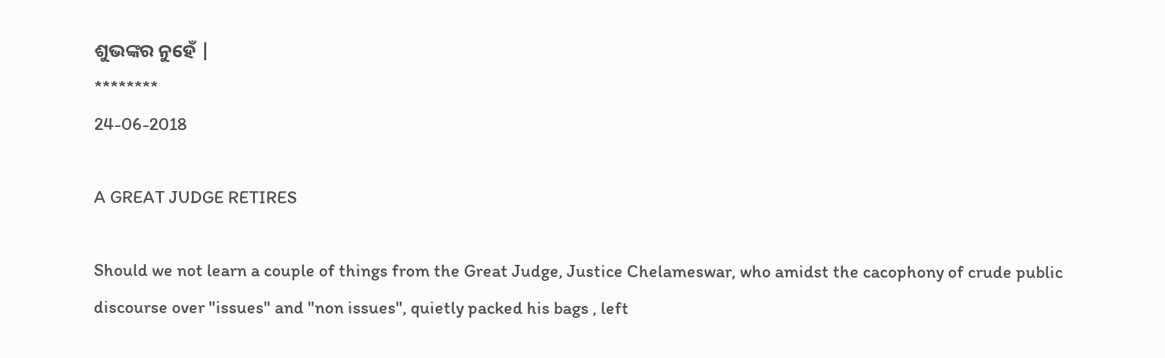ଶୁଭଙ୍କର ନୁହେଁ |
********
24-06-2018

A GREAT JUDGE RETIRES

Should we not learn a couple of things from the Great Judge, Justice Chelameswar, who amidst the cacophony of crude public discourse over "issues" and "non issues", quietly packed his bags , left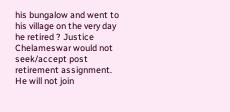his bungalow and went to his village on the very day he retired ? Justice Chelameswar would not seek/accept post retirement assignment. He will not join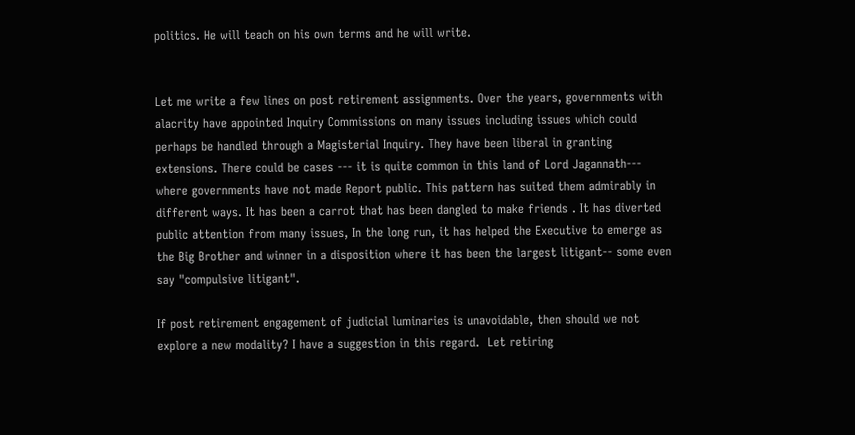politics. He will teach on his own terms and he will write.


Let me write a few lines on post retirement assignments. Over the years, governments with alacrity have appointed Inquiry Commissions on many issues including issues which could perhaps be handled through a Magisterial Inquiry. They have been liberal in granting extensions. There could be cases --- it is quite common in this land of Lord Jagannath--- where governments have not made Report public. This pattern has suited them admirably in different ways. It has been a carrot that has been dangled to make friends . It has diverted public attention from many issues, In the long run, it has helped the Executive to emerge as the Big Brother and winner in a disposition where it has been the largest litigant-- some even say "compulsive litigant".

If post retirement engagement of judicial luminaries is unavoidable, then should we not explore a new modality? I have a suggestion in this regard.  Let retiring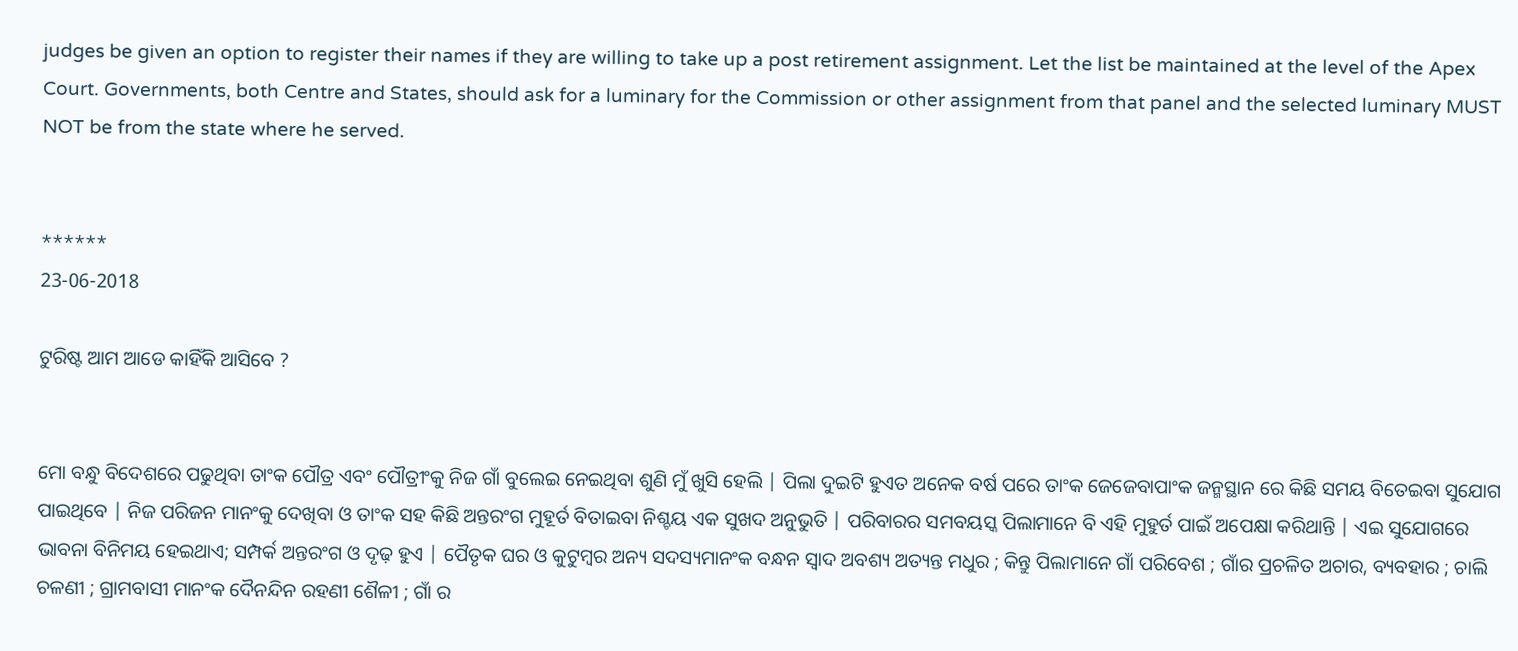judges be given an option to register their names if they are willing to take up a post retirement assignment. Let the list be maintained at the level of the Apex Court. Governments, both Centre and States, should ask for a luminary for the Commission or other assignment from that panel and the selected luminary MUST NOT be from the state where he served.


******
23-06-2018

ଟୁରିଷ୍ଟ ଆମ ଆଡେ କାହିଁକି ଆସିବେ ?


ମୋ ବନ୍ଧୁ ବିଦେଶରେ ପଢୁଥିବା ତାଂକ ପୌତ୍ର ଏବଂ ପୌତ୍ରୀଂକୁ ନିଜ ଗାଁ ବୁଲେଇ ନେଇଥିବା ଶୁଣି ମୁଁ ଖୁସି ହେଲି | ପିଲା ଦୁଇଟି ହୁଏତ ଅନେକ ବର୍ଷ ପରେ ତାଂକ ଜେଜେବାପାଂକ ଜନ୍ମସ୍ଥାନ ରେ କିଛି ସମୟ ବିତେଇବା ସୁଯୋଗ ପାଇଥିବେ | ନିଜ ପରିଜନ ମାନଂକୁ ଦେଖିବା ଓ ତାଂକ ସହ କିଛି ଅନ୍ତରଂଗ ମୁହୂର୍ତ ବିତାଇବା ନିଶ୍ଚୟ ଏକ ସୁଖଦ ଅନୁଭୁତି | ପରିବାରର ସମବୟସ୍କ ପିଲାମାନେ ବି ଏହି ମୁହୁର୍ତ ପାଇଁ ଅପେକ୍ଷା କରିଥାନ୍ତି | ଏଇ ସୁଯୋଗରେ ଭାବନା ବିନିମୟ ହେଇଥାଏ; ସମ୍ପର୍କ ଅନ୍ତରଂଗ ଓ ଦୃଢ଼ ହୁଏ | ପୈତୃକ ଘର ଓ କୁଟୁମ୍ବର ଅନ୍ୟ ସଦସ୍ୟମାନଂକ ବନ୍ଧନ ସ୍ବାଦ ଅବଶ୍ୟ ଅତ୍ୟନ୍ତ ମଧୁର ; କିନ୍ତୁ ପିଲାମାନେ ଗାଁ ପରିବେଶ ; ଗାଁର ପ୍ରଚଳିତ ଅଚାର, ବ୍ୟବହାର ; ଚାଲି ଚଳଣୀ ; ଗ୍ରାମବାସୀ ମାନଂକ ଦୈନନ୍ଦିନ ରହଣୀ ଶୈଳୀ ; ଗାଁ ର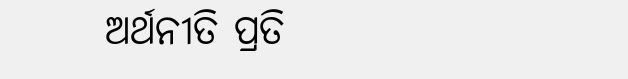ଅର୍ଥନୀତି ପ୍ରତି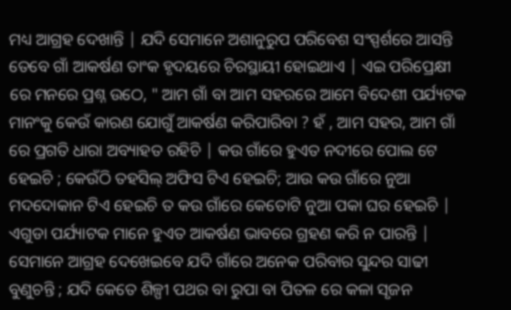ମଧ୍ୟ ଆଗ୍ରହ ଦେଖାନ୍ତି | ଯଦି ସେମାନେ ଅଶାନୁରୁପ ପରିବେଶ ସଂସ୍ପର୍ଶରେ ଆସନ୍ତି ତେବେ ଗାଁ ଆକର୍ଷଣ ତାଂକ ହୃଦୟରେ ଚିରସ୍ଥାୟୀ ହୋଇଥାଏ | ଏଇ ପରିପ୍ରେକ୍ଷୀ ରେ ମନରେ ପ୍ରଶ୍ନ ଉଠେ, " ଆମ ଗାଁ ବା ଆମ ସହରରେ ଆମେ ବିଦେଶୀ ପର୍ଯ୍ୟଟକ ମାନଂକୁ କେଉଁ କାରଣ ଯୋଗୁଁ ଆକର୍ଷଣ କରିପାରିବା ? ହଁ , ଆମ ସହର, ଆମ ଗାଁ ରେ ପ୍ରଗତି ଧାରା ଅବ୍ୟାହତ ରହିଚି | କଉ ଗାଁରେ ହୁଏତ ନଦୀରେ ପୋଲ ଟେ ହେଇଚି ; କେଉଁଠି ତହସିଲ୍ ଅଫିସ ଟିଏ ହେଇଚି; ଆଉ କଉ ଗାଁରେ ନୁଆ ମଦଦୋକାନ ଟିଏ ହେଇଚି ତ କଉ ଗାଁରେ କେତୋଟି ନୁଆ ପକା ଘର ହେଇଚି | ଏଗୁଡା ପର୍ଯ୍ୟାଟକ ମାନେ ହୁଏତ ଆକର୍ଷଣ ଭାବରେ ଗ୍ରହଣ କରି ନ ପାରନ୍ତି | ସେମାନେ ଆଗ୍ରହ ଦେଖେଇବେ ଯଦି ଗାଁରେ ଅନେକ ପରିବାର ସୁନ୍ଦର ସାଢୀ ବୁଣୁଚନ୍ତି ; ଯଦି କେତେ ଶିଳ୍ପୀ ପଥର ବା ରୁପା ବା ପିତଳ ରେ କଳା ସୃଜନ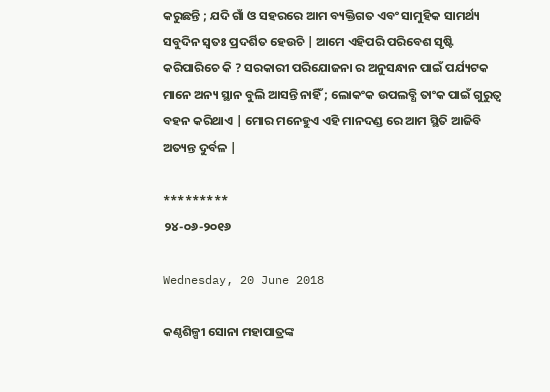କରୁଛନ୍ତି ; ଯଦି ଗାଁ ଓ ସହରରେ ଆମ ବ୍ୟକ୍ତିଗତ ଏବଂ ସାମୁହିକ ସାମର୍ଥ୍ୟ ସବୁଦିନ ସ୍ବତଃ ପ୍ରଦର୍ଶିତ ହେଉଚି | ଆମେ ଏହିପରି ପରିବେଶ ସୃଷ୍ଟି କରିପାରିଚେ କି ? ସରକାରୀ ପରିଯୋଜନା ର ଅନୁସନ୍ଧାନ ପାଇଁ ପର୍ଯ୍ୟଟକ ମାନେ ଅନ୍ୟ ସ୍ଥାନ ବୁଲି ଆସନ୍ତି ନାହିଁ ; ଲୋକଂକ ଉପଲବ୍ଧି ତାଂକ ପାଇଁ ଗୁରୁତ୍ବ ବହନ କରିଥାଏ | ମୋର ମନେହୁଏ ଏହି ମାନଦଣ୍ଡ ରେ ଆମ ସ୍ଥିତି ଆଜିବି ଅତ୍ୟନ୍ତ ଦୁର୍ବଳ |

*********
୨୪-୦୬-୨୦୧୬

Wednesday, 20 June 2018

କଣ୍ଠଶିଳ୍ପୀ ସୋନା ମହାପାତ୍ରଙ୍କ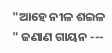"ଆହେ ନୀଳ ଶଇଳ " ଜଣାଣ ଗାୟନ ---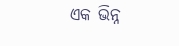ଏକ ଭିନ୍ନ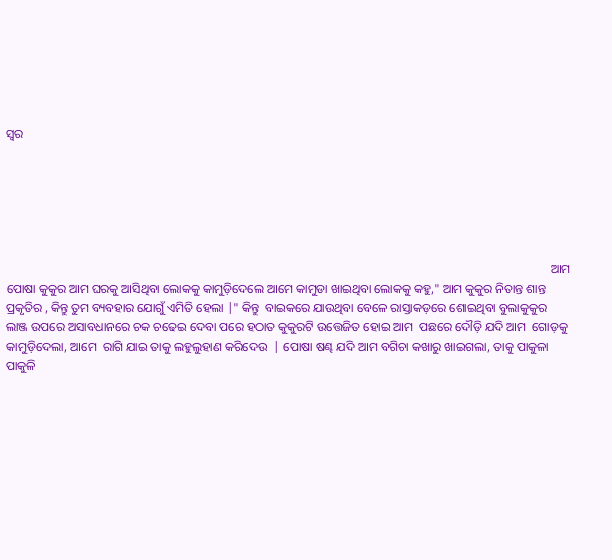ସ୍ୱର






                                                                                                                                                                                ଆମ ପୋଷା କୁକୁର ଆମ ଘରକୁ ଆସିଥିବା ଲୋକକୁ କାମୁଡ଼ିଦେଲେ ଆମେ କାମୁଡା ଖାଇଥିବା ଲୋକକୁ କହୁ," ଆମ କୁକୁର ନିତାନ୍ତ ଶାନ୍ତ ପ୍ରକୃତିର , କିନ୍ତୁ ତୁମ ବ୍ୟବହାର ଯୋଗୁଁ ଏମିତି ହେଲା |" କିନ୍ତୁ  ବାଇକରେ ଯାଉଥିବା ବେଳେ ରାସ୍ତାକଡ଼ରେ ଶୋଇଥିବା ବୁଲାକୁକୁର ଲାଞ୍ଜ ଉପରେ ଅସାବଧାନରେ ଚକ ଚଢେଇ ଦେବା ପରେ ହଠାତ କୁକୁରଟି ଉତ୍ତେଜିତ ହୋଇ ଆମ  ପଛରେ ଦୌଡ଼ି ଯଦି ଆମ  ଗୋଡ଼କୁ କାମୁଡ଼ିଦେଲା, ଆମେ  ରାଗି ଯାଇ ତାକୁ ଲହୁଲୁହାଣ କରିଦେଉ  | ପୋଷା ଷଣ୍ଢ ଯଦି ଆମ ବଗିଚା କଖାରୁ ଖାଇଗଲା, ତାକୁ ପାକୁଳା ପାକୁଳି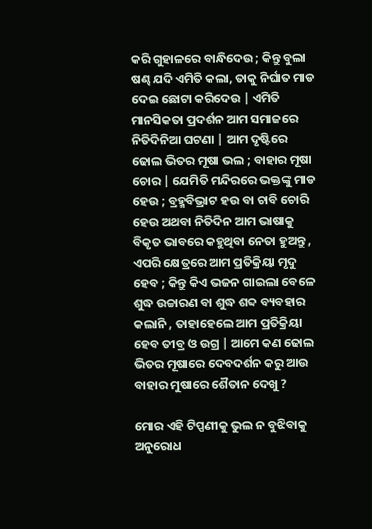କରି ଗୁହାଳରେ ବାନ୍ଧିଦେଉ ; କିନ୍ତୁ ବୁଲା ଷଣ୍ଢ ଯଦି ଏମିତି କଲା, ତାକୁ ନିର୍ଘାତ ମାଡ ଦେଇ ଛୋଟା କରିଦେଉ | ଏମିତି ମାନସିକତା ପ୍ରଦର୍ଶନ ଆମ ସମାଜରେ ନିତିଦିନିଆ ଘଟଣା | ଆମ ଦୃଷ୍ଟିରେ ଢୋଲ ଭିତର ମୂଷା ଭଲ ; ବାହାର ମୂଷା ଚୋର | ଯେମିତି ମନ୍ଦିରରେ ଭକ୍ତଙ୍କୁ ମାଡ ହେଉ ; ବ୍ରହ୍ମବିଭ୍ରାଟ ହଉ ବା ଚାବି ଚୋରି ହେଉ ଅଥବା ନିତିଦିନ ଆମ ଭାଷାକୁ ବିକୃତ ଭାବରେ କହୁଥିବା ନେତା ହୁଅନ୍ତୁ , ଏପରି କ୍ଷେତ୍ରରେ ଆମ ପ୍ରତିକ୍ରିୟା ମୃଦୁ ହେବ ; କିନ୍ତୁ କିଏ ଭଜନ ଗାଇଲା ବେଳେ ଶୁଦ୍ଧ ଉଚ୍ଚାରଣ ବା ଶୁଦ୍ଧ ଶବ୍ଦ ବ୍ୟବହାର କଲାନି , ତାହାହେଲେ ଆମ ପ୍ରତିକ୍ରିୟା ହେବ ତୀବ୍ର ଓ ଉଗ୍ର | ଆମେ କଣ ଢୋଲ ଭିତର ମୂଷାରେ ଦେବଦର୍ଶନ କରୁ ଆଉ ବାହାର ମୁଷାରେ ଶୈତାନ ଦେଖୁ ?

ମୋର ଏହି ଟିପ୍ପଣୀକୁ ଭୁଲ ନ ବୁଝିବାକୁ ଅନୁରୋଧ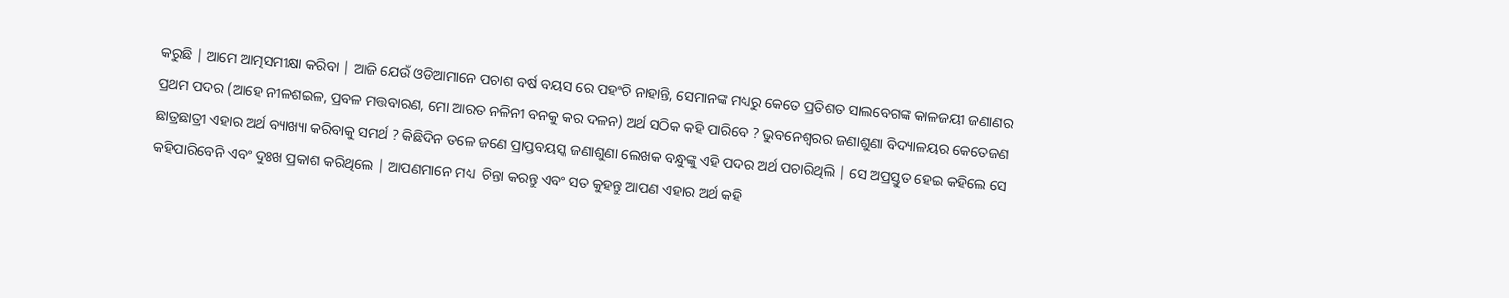କରୁଛି | ଆମେ ଆତ୍ମସମୀକ୍ଷା କରିବା | ଆଜି ଯେଉଁ ଓଡିଆମାନେ ପଚାଶ ବର୍ଷ ବୟସ ରେ ପହଂଚି ନାହାନ୍ତି, ସେମାନଙ୍କ ମଧ୍ୟରୁ କେତେ ପ୍ରତିଶତ ସାଲବେଗଙ୍କ କାଳଜୟୀ ଜଣାଣର ପ୍ରଥମ ପଦର (ଆହେ ନୀଳଶଇଳ, ପ୍ରବଳ ମତ୍ତବାରଣ, ମୋ ଆରତ ନଳିନୀ ବନକୁ କର ଦଳନ) ଅର୍ଥ ସଠିକ କହି ପାରିବେ ? ଭୁବନେଶ୍ବରର ଜଣାଶୁଣା ବିଦ୍ୟାଳୟର କେତେଜଣ ଛାତ୍ରଛାତ୍ରୀ ଏହାର ଅର୍ଥ ବ୍ୟାଖ୍ୟା କରିବାକୁ ସମର୍ଥ ? କିଛିଦିନ ତଳେ ଜଣେ ପ୍ରାପ୍ତବୟସ୍କ ଜଣାଶୁଣା ଲେଖକ ବନ୍ଧୁଙ୍କୁ ଏହି ପଦର ଅର୍ଥ ପଚାରିଥିଲି | ସେ ଅପ୍ରସ୍ତୁତ ହେଇ କହିଲେ ସେ କହିପାରିବେନି ଏବଂ ଦୁଃଖ ପ୍ରକାଶ କରିଥିଲେ | ଆପଣମାନେ ମଧ୍ୟ  ଚିନ୍ତା କରନ୍ତୁ ଏବଂ ସତ କୁହନ୍ତୁ ଆପଣ ଏହାର ଅର୍ଥ କହି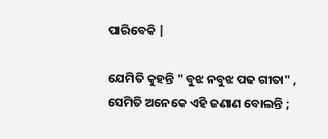ପାରିବେକି |

ଯେମିତି କୁହନ୍ତି " ବୁଝ ନବୁଝ ପଢ ଗୀତା" , ସେମିତି ଅନେକେ ଏହି ଜଣାଣ ବୋଲନ୍ତି ;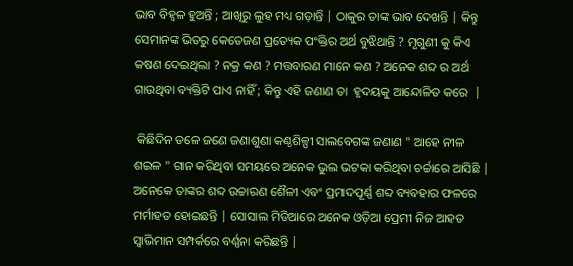ଭାବ ବିହ୍ଵଳ ହୁଅନ୍ତି ; ଆଖିରୁ ଲୁହ ମଧ୍ୟ ଗଡ଼ାନ୍ତି | ଠାକୁର ତାଙ୍କ ଭାବ ଦେଖନ୍ତି | କିନ୍ତୁ ସେମାନଙ୍କ ଭିତରୁ କେତେଜଣ ପ୍ରତ୍ୟେକ ପଂକ୍ତିର ଅର୍ଥ ବୁଝିଥାନ୍ତି ? ମୃଗୁଣୀ କୁ କିଏ କଷଣ ଦେଇଥିଲା ? ନକ୍ର କଣ ? ମତ୍ତବାରଣ ମାନେ କଣ ? ଅନେକ ଶବ୍ଦ ର ଅର୍ଥ ଗାଉଥିବା ବ୍ୟକ୍ତିଟି ପାଏ ନାହିଁ ; କିନ୍ତୁ ଏହି ଜଣାଣ ତା  ହୃଦୟକୁ ଆନ୍ଦୋଳିତ କରେ  |

 କିଛିଦିନ ତଳେ ଜଣେ ଜଣାଶୁଣା କଣ୍ଠଶିଳ୍ପୀ ସାଲବେଗଙ୍କ ଜଣାଣ " ଆହେ ନୀଳ ଶଇଳ " ଗାନ କରିଥିବା ସମୟରେ ଅନେକ ଭୁଲ ଭଟକା କରିଥିବା ଚର୍ଚ୍ଚାରେ ଆସିଛି | ଅନେକେ ତାଙ୍କର ଶବ୍ଦ ଉଚ୍ଚାରଣ ଶୈଳୀ ଏବଂ ପ୍ରମାଦପୂର୍ଣ୍ଣ ଶବ୍ଦ ବ୍ୟବହାର ଫଳରେ ମର୍ମାହତ ହୋଇଛନ୍ତି | ସୋସାଲ ମିଡିଆରେ ଅନେକ ଓଡ଼ିଆ ପ୍ରେମୀ ନିଜ ଆହତ ସ୍ୱାଭିମାନ ସମ୍ପର୍କରେ ବର୍ଣ୍ଣନା କରିଛନ୍ତି |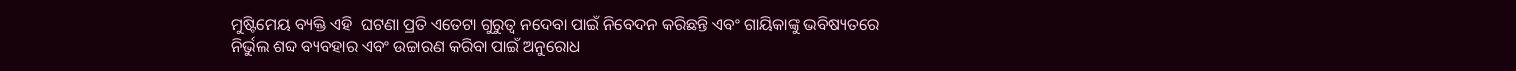ମୁଷ୍ଟିମେୟ ବ୍ୟକ୍ତି ଏହି  ଘଟଣା ପ୍ରତି ଏତେଟା ଗୁରୁତ୍ୱ ନଦେବା ପାଇଁ ନିବେଦନ କରିଛନ୍ତି ଏବଂ ଗାୟିକାଙ୍କୁ ଭବିଷ୍ୟତରେ ନିର୍ଭୁଲ ଶବ୍ଦ ବ୍ୟବହାର ଏବଂ ଉଚ୍ଚାରଣ କରିବା ପାଇଁ ଅନୁରୋଧ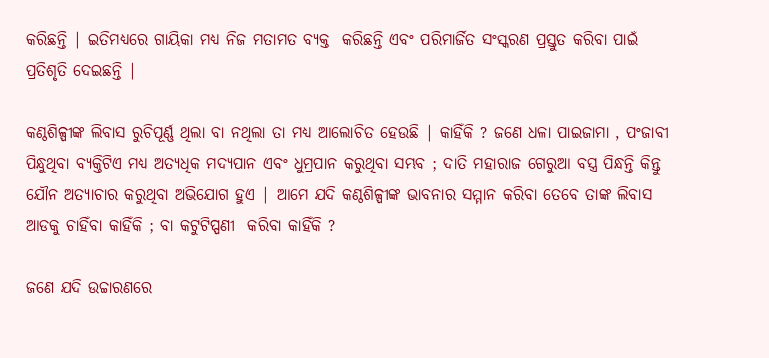କରିଛନ୍ତି | ଇତିମଧ୍ୟରେ ଗାୟିକା ମଧ୍ୟ ନିଜ ମତାମତ ବ୍ୟକ୍ତ  କରିଛନ୍ତି ଏବଂ ପରିମାର୍ଜିତ ସଂସ୍କରଣ ପ୍ରସ୍ତୁତ କରିବା ପାଇଁ ପ୍ରତିଶୃତି ଦେଇଛନ୍ତି |

କଣ୍ଠଶିଳ୍ପୀଙ୍କ ଲିବାସ ରୁଚିପୂର୍ଣ୍ଣ ଥିଲା ବା ନଥିଲା ତା ମଧ୍ୟ ଆଲୋଚିତ ହେଉଛି | କାହିଁକି ? ଜଣେ ଧଳା ପାଇଜାମା , ପଂଜାବୀ ପିନ୍ଧୁଥିବା ବ୍ୟକ୍ତିଟିଏ ମଧ୍ୟ ଅତ୍ୟଧିକ ମଦ୍ୟପାନ ଏବଂ ଧୁମ୍ରପାନ କରୁଥିବା ସମ୍ଭବ ; ଦାତି ମହାରାଜ ଗେରୁଆ ବସ୍ତ୍ର ପିନ୍ଧନ୍ତି କିନ୍ତୁ ଯୌନ ଅତ୍ୟାଚାର କରୁଥିବା ଅଭିଯୋଗ ହୁଏ | ଆମେ ଯଦି କଣ୍ଠଶିଳ୍ପୀଙ୍କ ଭାବନାର ସମ୍ମାନ କରିବା ତେବେ ତାଙ୍କ ଲିବାସ ଆଡକୁ ଚାହିଁବା କାହିଁକି ; ବା କଟୁଟିପ୍ପଣୀ  କରିବା କାହିଁକି ?

ଜଣେ ଯଦି ଉଚ୍ଚାରଣରେ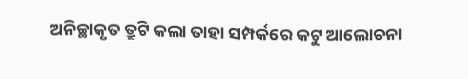ଅନିଚ୍ଛାକୃତ ତ୍ରୁଟି କଲା ତାହା ସମ୍ପର୍କରେ କଟୁ ଆଲୋଚନା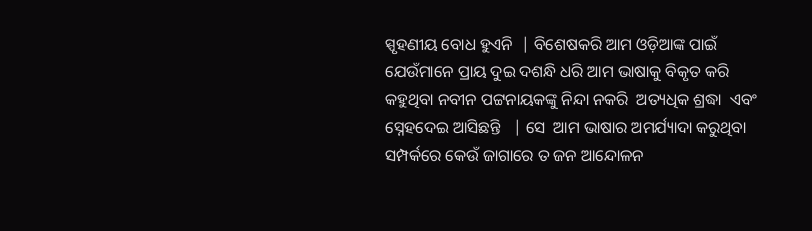ସ୍ପୃହଣୀୟ ବୋଧ ହୁଏନି  | ବିଶେଷକରି ଆମ ଓଡ଼ିଆଙ୍କ ପାଇଁ ଯେଉଁମାନେ ପ୍ରାୟ ଦୁଇ ଦଶନ୍ଧି ଧରି ଆମ ଭାଷାକୁ ବିକୃତ କରି କହୁଥିବା ନବୀନ ପଟ୍ଟନାୟକଙ୍କୁ ନିନ୍ଦା ନକରି  ଅତ୍ୟଧିକ ଶ୍ରଦ୍ଧା  ଏବଂ ସ୍ନେହଦେଇ ଆସିଛନ୍ତି   | ସେ  ଆମ ଭାଷାର ଅମର୍ଯ୍ୟାଦା କରୁଥିବା ସମ୍ପର୍କରେ କେଉଁ ଜାଗାରେ ତ ଜନ ଆନ୍ଦୋଳନ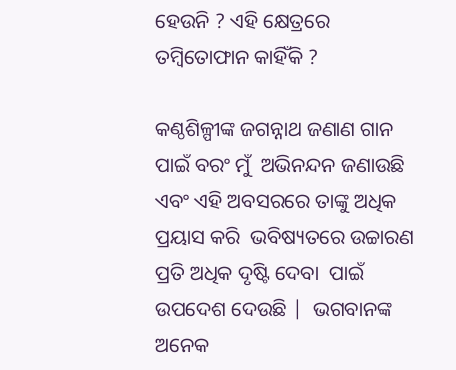ହେଉନି ? ଏହି କ୍ଷେତ୍ରରେ ତମ୍ବିତୋଫାନ କାହିଁକି ?

କଣ୍ଠଶିଳ୍ପୀଙ୍କ ଜଗନ୍ନାଥ ଜଣାଣ ଗାନ ପାଇଁ ବରଂ ମୁଁ  ଅଭିନନ୍ଦନ ଜଣାଉଛି ଏବଂ ଏହି ଅବସରରେ ତାଙ୍କୁ ଅଧିକ ପ୍ରୟାସ କରି  ଭବିଷ୍ୟତରେ ଉଚ୍ଚାରଣ ପ୍ରତି ଅଧିକ ଦୃଷ୍ଟି ଦେବା  ପାଇଁ ଉପଦେଶ ଦେଉଛି |  ଭଗବାନଙ୍କ  ଅନେକ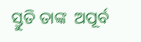ସ୍ତୁତି ତାଙ୍କ  ଅପୂର୍ବ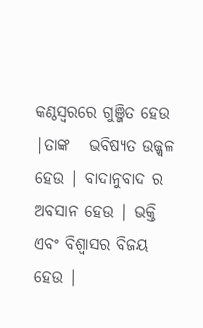କଣ୍ଠସ୍ୱରରେ ଗୁଞ୍ଜିତ ହେଉ |ତାଙ୍କ   ଭବିଷ୍ୟତ ଉଜ୍ଜ୍ୱଳ ହେଉ | ବାଦାନୁବାଦ ର ଅବସାନ ହେଉ | ଭକ୍ତି ଏବଂ ବିଶ୍ୱାସର ବିଜୟ  ହେଉ |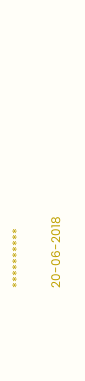**********


20-06-2018